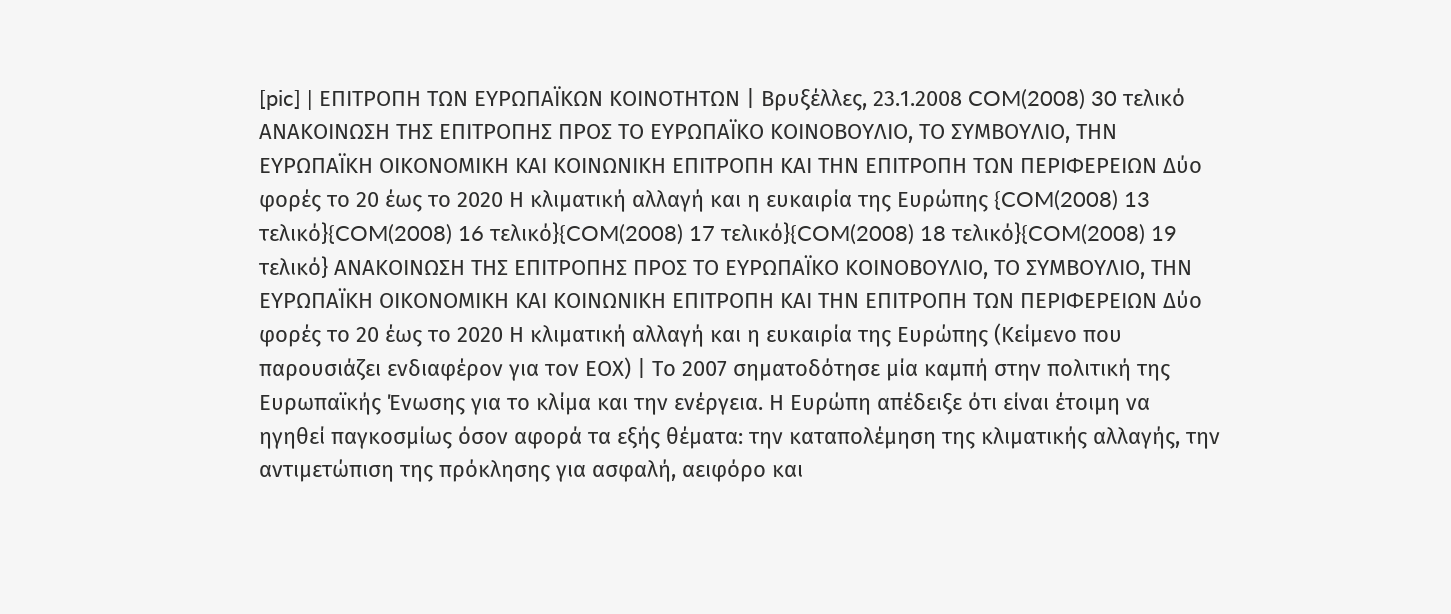[pic] | ΕΠΙΤΡΟΠΗ ΤΩΝ ΕΥΡΩΠΑΪΚΩΝ ΚΟΙΝΟΤΗΤΩΝ | Βρυξέλλες, 23.1.2008 COM(2008) 30 τελικό ΑΝΑΚΟΙΝΩΣΗ ΤΗΣ ΕΠΙΤΡΟΠΗΣ ΠΡΟΣ ΤΟ ΕΥΡΩΠΑΪΚΟ ΚΟΙΝΟΒΟΥΛΙΟ, ΤΟ ΣΥΜΒΟΥΛΙΟ, ΤΗΝ ΕΥΡΩΠΑΪΚΗ ΟΙΚΟΝΟΜΙΚΗ ΚΑΙ ΚΟΙΝΩΝΙΚΗ ΕΠΙΤΡΟΠΗ ΚΑΙ ΤΗΝ ΕΠΙΤΡΟΠΗ ΤΩΝ ΠΕΡΙΦΕΡΕΙΩΝ Δύο φορές το 20 έως το 2020 Η κλιματική αλλαγή και η ευκαιρία της Ευρώπης {COM(2008) 13 τελικό}{COM(2008) 16 τελικό}{COM(2008) 17 τελικό}{COM(2008) 18 τελικό}{COM(2008) 19 τελικό} ΑΝΑΚΟΙΝΩΣΗ ΤΗΣ ΕΠΙΤΡΟΠΗΣ ΠΡΟΣ ΤΟ ΕΥΡΩΠΑΪΚΟ ΚΟΙΝΟΒΟΥΛΙΟ, ΤΟ ΣΥΜΒΟΥΛΙΟ, ΤΗΝ ΕΥΡΩΠΑΪΚΗ ΟΙΚΟΝΟΜΙΚΗ ΚΑΙ ΚΟΙΝΩΝΙΚΗ ΕΠΙΤΡΟΠΗ ΚΑΙ ΤΗΝ ΕΠΙΤΡΟΠΗ ΤΩΝ ΠΕΡΙΦΕΡΕΙΩΝ Δύο φορές το 20 έως το 2020 Η κλιματική αλλαγή και η ευκαιρία της Ευρώπης (Κείμενο που παρουσιάζει ενδιαφέρον για τον ΕΟΧ) | Το 2007 σηματοδότησε μία καμπή στην πολιτική της Ευρωπαϊκής Ένωσης για το κλίμα και την ενέργεια. Η Ευρώπη απέδειξε ότι είναι έτοιμη να ηγηθεί παγκοσμίως όσον αφορά τα εξής θέματα: την καταπολέμηση της κλιματικής αλλαγής, την αντιμετώπιση της πρόκλησης για ασφαλή, αειφόρο και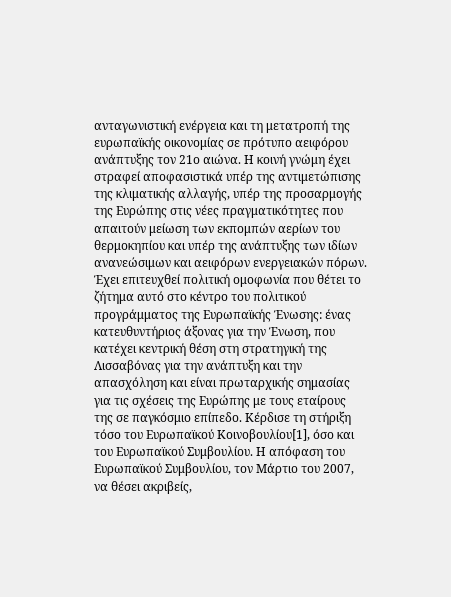ανταγωνιστική ενέργεια και τη μετατροπή της ευρωπαϊκής οικονομίας σε πρότυπο αειφόρου ανάπτυξης τον 21ο αιώνα. Η κοινή γνώμη έχει στραφεί αποφασιστικά υπέρ της αντιμετώπισης της κλιματικής αλλαγής, υπέρ της προσαρμογής της Ευρώπης στις νέες πραγματικότητες που απαιτούν μείωση των εκπομπών αερίων του θερμοκηπίου και υπέρ της ανάπτυξης των ιδίων ανανεώσιμων και αειφόρων ενεργειακών πόρων. Έχει επιτευχθεί πολιτική ομοφωνία που θέτει το ζήτημα αυτό στο κέντρο του πολιτικού προγράμματος της Ευρωπαϊκής Ένωσης: ένας κατευθυντήριος άξονας για την Ένωση, που κατέχει κεντρική θέση στη στρατηγική της Λισσαβόνας για την ανάπτυξη και την απασχόληση και είναι πρωταρχικής σημασίας για τις σχέσεις της Ευρώπης με τους εταίρους της σε παγκόσμιο επίπεδο. Κέρδισε τη στήριξη τόσο του Ευρωπαϊκού Κοινοβουλίου[1], όσο και του Ευρωπαϊκού Συμβουλίου. Η απόφαση του Ευρωπαϊκού Συμβουλίου, τον Μάρτιο του 2007, να θέσει ακριβείς,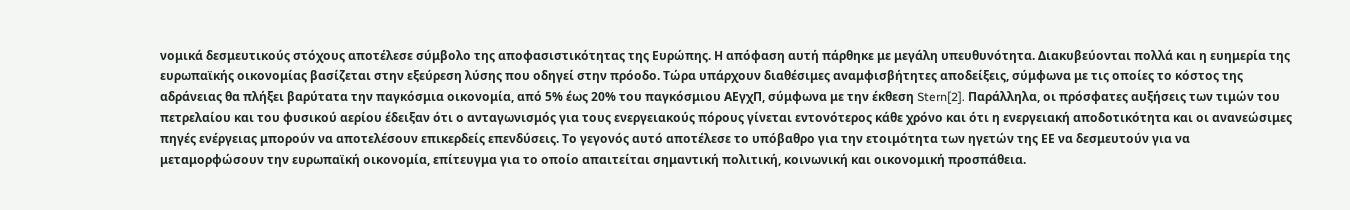νομικά δεσμευτικούς στόχους αποτέλεσε σύμβολο της αποφασιστικότητας της Ευρώπης. Η απόφαση αυτή πάρθηκε με μεγάλη υπευθυνότητα. Διακυβεύονται πολλά και η ευημερία της ευρωπαϊκής οικονομίας βασίζεται στην εξεύρεση λύσης που οδηγεί στην πρόοδο. Τώρα υπάρχουν διαθέσιμες αναμφισβήτητες αποδείξεις, σύμφωνα με τις οποίες το κόστος της αδράνειας θα πλήξει βαρύτατα την παγκόσμια οικονομία, από 5% έως 20% του παγκόσμιου ΑΕγχΠ, σύμφωνα με την έκθεση Stern[2]. Παράλληλα, οι πρόσφατες αυξήσεις των τιμών του πετρελαίου και του φυσικού αερίου έδειξαν ότι ο ανταγωνισμός για τους ενεργειακούς πόρους γίνεται εντονότερος κάθε χρόνο και ότι η ενεργειακή αποδοτικότητα και οι ανανεώσιμες πηγές ενέργειας μπορούν να αποτελέσουν επικερδείς επενδύσεις. Το γεγονός αυτό αποτέλεσε το υπόβαθρο για την ετοιμότητα των ηγετών της ΕΕ να δεσμευτούν για να μεταμορφώσουν την ευρωπαϊκή οικονομία, επίτευγμα για το οποίο απαιτείται σημαντική πολιτική, κοινωνική και οικονομική προσπάθεια.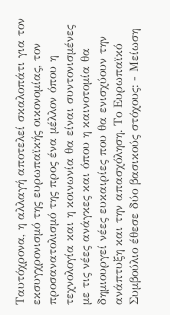Ταυτόχρονα, η αλλαγή αποτελεί σκαλοπάτι για τον εκσυγχρονισμό της ευρωπαϊκής οικονομίας, τον προσανατολισμό της προς ένα μέλλον όπου η τεχνολογία και η κοινωνία θα είναι συντονισμένες με τις νέες ανάγκες και όπου η καινοτομία θα δημιουργεί νέες ευκαιρίες που θα ενισχύουν την ανάπτυξη και την απασχόληση. Το Ευρωπαϊκό Συμβούλιο έθεσε δύο βασικούς στόχους: - Μείωση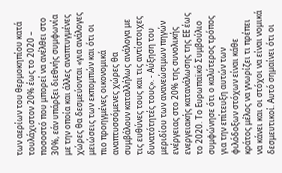των αερίων του θερμοκηπίου κατά τουλάχιστον 20% έως το 2020 – ποσοστό που μπορεί να ανέλθει στο 30%, εάν υπάρξει διεθνής συμφωνία με την οποία και άλλες αναπτυγμένες χώρες θα δεσμεύονται «για ανάλογες μειώσεις των εκπομπών και ότι οι πιο προηγμένες οικονομικά αναπτυσσόμενες χώρες θα συμβάλουν καταλλήλως ανάλογα με τις ευθύνες τους και τις αντίστοιχες δυνατότητές τους». - Αύξηση του μεριδίου των ανανεώσιμων πηγών ενέργειας στο 20% της συνολικής ενεργειακής κατανάλωσης της ΕΕ έως το 2020. Το Ευρωπαϊκό Συμβούλιο συμφώνησε ότι ο καλύτερος τρόπος για την επίτευξη αυτών των φιλόδοξων στόχων είναι κάθε κράτος μέλος να γνωρίζει τι πρέπει να κάνει και οι στόχοι να είναι νομικά δεσμευτικοί. Αυτό σημαίνει ότι οι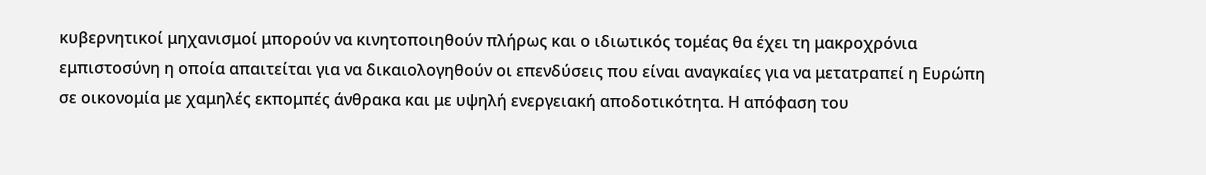κυβερνητικοί μηχανισμοί μπορούν να κινητοποιηθούν πλήρως και ο ιδιωτικός τομέας θα έχει τη μακροχρόνια εμπιστοσύνη η οποία απαιτείται για να δικαιολογηθούν οι επενδύσεις που είναι αναγκαίες για να μετατραπεί η Ευρώπη σε οικονομία με χαμηλές εκπομπές άνθρακα και με υψηλή ενεργειακή αποδοτικότητα. Η απόφαση του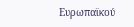Ευρωπαϊκού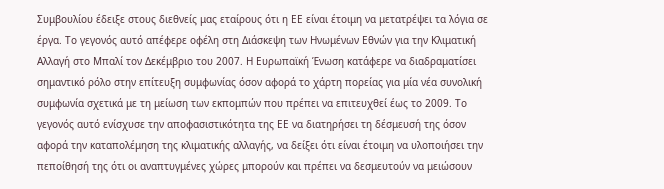Συμβουλίου έδειξε στους διεθνείς μας εταίρους ότι η ΕΕ είναι έτοιμη να μετατρέψει τα λόγια σε έργα. Το γεγονός αυτό απέφερε οφέλη στη Διάσκεψη των Ηνωμένων Εθνών για την Κλιματική Αλλαγή στο Μπαλί τον Δεκέμβριο του 2007. Η Ευρωπαϊκή Ένωση κατάφερε να διαδραματίσει σημαντικό ρόλο στην επίτευξη συμφωνίας όσον αφορά το χάρτη πορείας για μία νέα συνολική συμφωνία σχετικά με τη μείωση των εκπομπών που πρέπει να επιτευχθεί έως το 2009. Το γεγονός αυτό ενίσχυσε την αποφασιστικότητα της ΕΕ να διατηρήσει τη δέσμευσή της όσον αφορά την καταπολέμηση της κλιματικής αλλαγής, να δείξει ότι είναι έτοιμη να υλοποιήσει την πεποίθησή της ότι οι αναπτυγμένες χώρες μπορούν και πρέπει να δεσμευτούν να μειώσουν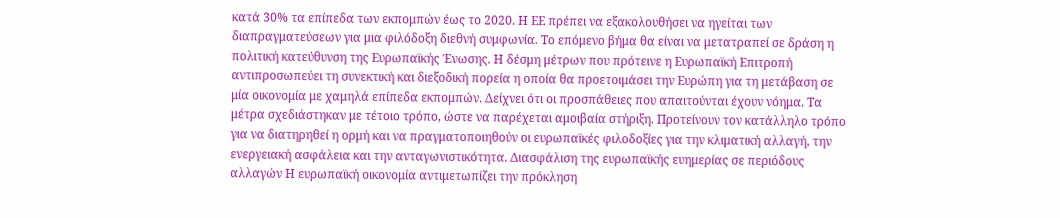κατά 30% τα επίπεδα των εκπομπών έως το 2020. Η ΕΕ πρέπει να εξακολουθήσει να ηγείται των διαπραγματεύσεων για μια φιλόδοξη διεθνή συμφωνία. Το επόμενο βήμα θα είναι να μετατραπεί σε δράση η πολιτική κατεύθυνση της Ευρωπαϊκής Ένωσης. Η δέσμη μέτρων που πρότεινε η Ευρωπαϊκή Επιτροπή αντιπροσωπεύει τη συνεκτική και διεξοδική πορεία η οποία θα προετοιμάσει την Ευρώπη για τη μετάβαση σε μία οικονομία με χαμηλά επίπεδα εκπομπών. Δείχνει ότι οι προσπάθειες που απαιτούνται έχουν νόημα. Τα μέτρα σχεδιάστηκαν με τέτοιο τρόπο, ώστε να παρέχεται αμοιβαία στήριξη. Προτείνουν τον κατάλληλο τρόπο για να διατηρηθεί η ορμή και να πραγματοποιηθούν οι ευρωπαϊκές φιλοδοξίες για την κλιματική αλλαγή, την ενεργειακή ασφάλεια και την ανταγωνιστικότητα. Διασφάλιση της ευρωπαϊκής ευημερίας σε περιόδους αλλαγών Η ευρωπαϊκή οικονομία αντιμετωπίζει την πρόκληση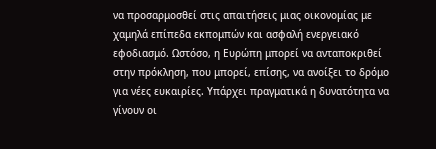να προσαρμοσθεί στις απαιτήσεις μιας οικονομίας με χαμηλά επίπεδα εκπομπών και ασφαλή ενεργειακό εφοδιασμό. Ωστόσο, η Ευρώπη μπορεί να ανταποκριθεί στην πρόκληση, που μπορεί, επίσης, να ανοίξει το δρόμο για νέες ευκαιρίες. Υπάρχει πραγματικά η δυνατότητα να γίνουν οι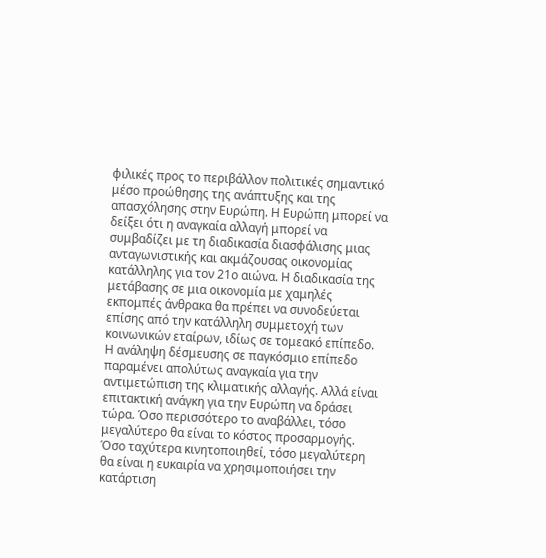φιλικές προς το περιβάλλον πολιτικές σημαντικό μέσο προώθησης της ανάπτυξης και της απασχόλησης στην Ευρώπη. Η Ευρώπη μπορεί να δείξει ότι η αναγκαία αλλαγή μπορεί να συμβαδίζει με τη διαδικασία διασφάλισης μιας ανταγωνιστικής και ακμάζουσας οικονομίας κατάλληλης για τον 21ο αιώνα. Η διαδικασία της μετάβασης σε μια οικονομία με χαμηλές εκπομπές άνθρακα θα πρέπει να συνοδεύεται επίσης από την κατάλληλη συμμετοχή των κοινωνικών εταίρων, ιδίως σε τομεακό επίπεδο. Η ανάληψη δέσμευσης σε παγκόσμιο επίπεδο παραμένει απολύτως αναγκαία για την αντιμετώπιση της κλιματικής αλλαγής. Αλλά είναι επιτακτική ανάγκη για την Ευρώπη να δράσει τώρα. Όσο περισσότερο το αναβάλλει, τόσο μεγαλύτερο θα είναι το κόστος προσαρμογής. Όσο ταχύτερα κινητοποιηθεί, τόσο μεγαλύτερη θα είναι η ευκαιρία να χρησιμοποιήσει την κατάρτιση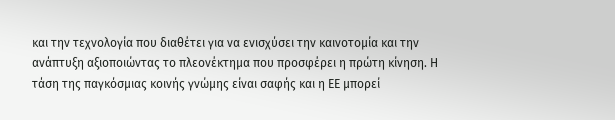και την τεχνολογία που διαθέτει για να ενισχύσει την καινοτομία και την ανάπτυξη αξιοποιώντας το πλεονέκτημα που προσφέρει η πρώτη κίνηση. Η τάση της παγκόσμιας κοινής γνώμης είναι σαφής και η ΕΕ μπορεί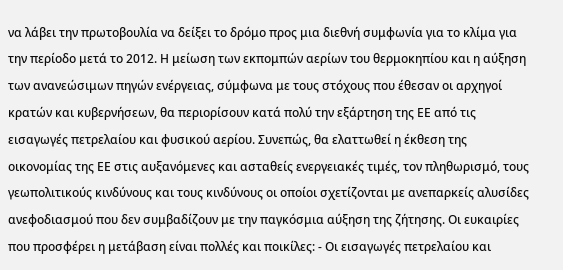να λάβει την πρωτοβουλία να δείξει το δρόμο προς μια διεθνή συμφωνία για το κλίμα για την περίοδο μετά το 2012. Η μείωση των εκπομπών αερίων του θερμοκηπίου και η αύξηση των ανανεώσιμων πηγών ενέργειας, σύμφωνα με τους στόχους που έθεσαν οι αρχηγοί κρατών και κυβερνήσεων, θα περιορίσουν κατά πολύ την εξάρτηση της ΕΕ από τις εισαγωγές πετρελαίου και φυσικού αερίου. Συνεπώς, θα ελαττωθεί η έκθεση της οικονομίας της ΕΕ στις αυξανόμενες και ασταθείς ενεργειακές τιμές, τον πληθωρισμό, τους γεωπολιτικούς κινδύνους και τους κινδύνους οι οποίοι σχετίζονται με ανεπαρκείς αλυσίδες ανεφοδιασμού που δεν συμβαδίζουν με την παγκόσμια αύξηση της ζήτησης. Οι ευκαιρίες που προσφέρει η μετάβαση είναι πολλές και ποικίλες: - Οι εισαγωγές πετρελαίου και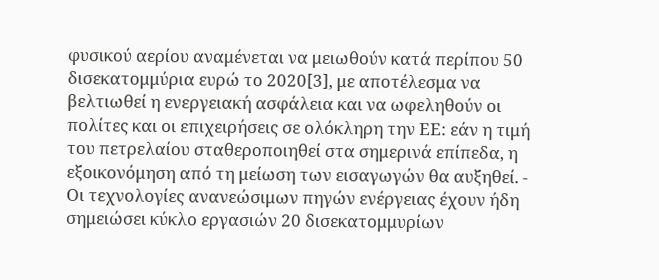φυσικού αερίου αναμένεται να μειωθούν κατά περίπου 50 δισεκατομμύρια ευρώ το 2020[3], με αποτέλεσμα να βελτιωθεί η ενεργειακή ασφάλεια και να ωφεληθούν οι πολίτες και οι επιχειρήσεις σε ολόκληρη την ΕΕ: εάν η τιμή του πετρελαίου σταθεροποιηθεί στα σημερινά επίπεδα, η εξοικονόμηση από τη μείωση των εισαγωγών θα αυξηθεί. - Οι τεχνολογίες ανανεώσιμων πηγών ενέργειας έχουν ήδη σημειώσει κύκλο εργασιών 20 δισεκατομμυρίων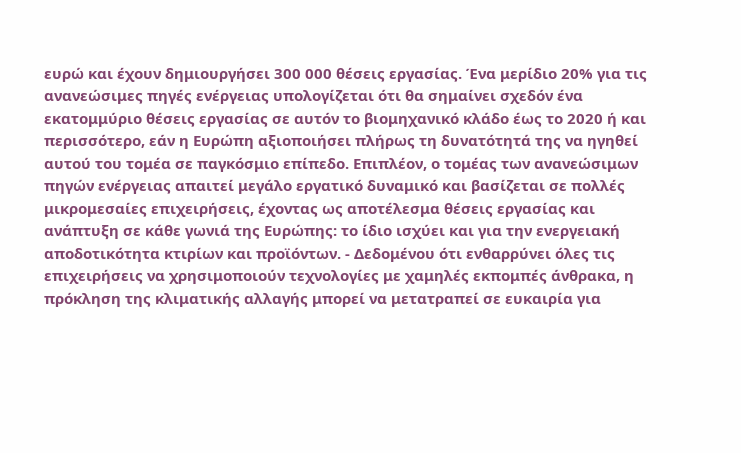ευρώ και έχουν δημιουργήσει 300 000 θέσεις εργασίας. Ένα μερίδιο 20% για τις ανανεώσιμες πηγές ενέργειας υπολογίζεται ότι θα σημαίνει σχεδόν ένα εκατομμύριο θέσεις εργασίας σε αυτόν το βιομηχανικό κλάδο έως το 2020 ή και περισσότερο, εάν η Ευρώπη αξιοποιήσει πλήρως τη δυνατότητά της να ηγηθεί αυτού του τομέα σε παγκόσμιο επίπεδο. Επιπλέον, ο τομέας των ανανεώσιμων πηγών ενέργειας απαιτεί μεγάλο εργατικό δυναμικό και βασίζεται σε πολλές μικρομεσαίες επιχειρήσεις, έχοντας ως αποτέλεσμα θέσεις εργασίας και ανάπτυξη σε κάθε γωνιά της Ευρώπης: το ίδιο ισχύει και για την ενεργειακή αποδοτικότητα κτιρίων και προϊόντων. - Δεδομένου ότι ενθαρρύνει όλες τις επιχειρήσεις να χρησιμοποιούν τεχνολογίες με χαμηλές εκπομπές άνθρακα, η πρόκληση της κλιματικής αλλαγής μπορεί να μετατραπεί σε ευκαιρία για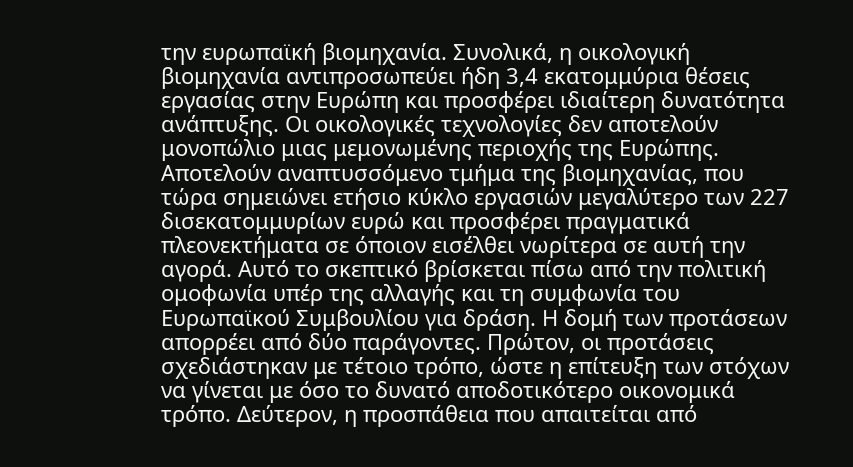την ευρωπαϊκή βιομηχανία. Συνολικά, η οικολογική βιομηχανία αντιπροσωπεύει ήδη 3,4 εκατομμύρια θέσεις εργασίας στην Ευρώπη και προσφέρει ιδιαίτερη δυνατότητα ανάπτυξης. Οι οικολογικές τεχνολογίες δεν αποτελούν μονοπώλιο μιας μεμονωμένης περιοχής της Ευρώπης. Αποτελούν αναπτυσσόμενο τμήμα της βιομηχανίας, που τώρα σημειώνει ετήσιο κύκλο εργασιών μεγαλύτερο των 227 δισεκατομμυρίων ευρώ και προσφέρει πραγματικά πλεονεκτήματα σε όποιον εισέλθει νωρίτερα σε αυτή την αγορά. Αυτό το σκεπτικό βρίσκεται πίσω από την πολιτική ομοφωνία υπέρ της αλλαγής και τη συμφωνία του Ευρωπαϊκού Συμβουλίου για δράση. Η δομή των προτάσεων απορρέει από δύο παράγοντες. Πρώτον, οι προτάσεις σχεδιάστηκαν με τέτοιο τρόπο, ώστε η επίτευξη των στόχων να γίνεται με όσο το δυνατό αποδοτικότερο οικονομικά τρόπο. Δεύτερον, η προσπάθεια που απαιτείται από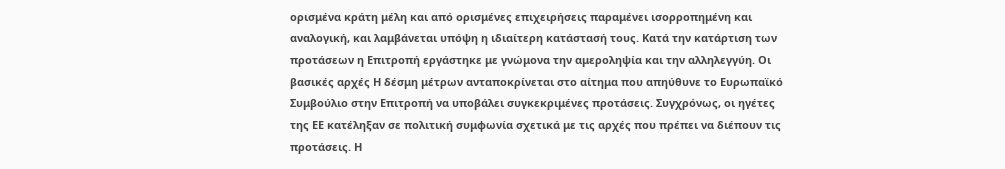ορισμένα κράτη μέλη και από ορισμένες επιχειρήσεις παραμένει ισορροπημένη και αναλογική, και λαμβάνεται υπόψη η ιδιαίτερη κατάστασή τους. Κατά την κατάρτιση των προτάσεων η Επιτροπή εργάστηκε με γνώμονα την αμεροληψία και την αλληλεγγύη. Οι βασικές αρχές Η δέσμη μέτρων ανταποκρίνεται στο αίτημα που απηύθυνε το Ευρωπαϊκό Συμβούλιο στην Επιτροπή να υποβάλει συγκεκριμένες προτάσεις. Συγχρόνως, οι ηγέτες της ΕΕ κατέληξαν σε πολιτική συμφωνία σχετικά με τις αρχές που πρέπει να διέπουν τις προτάσεις. Η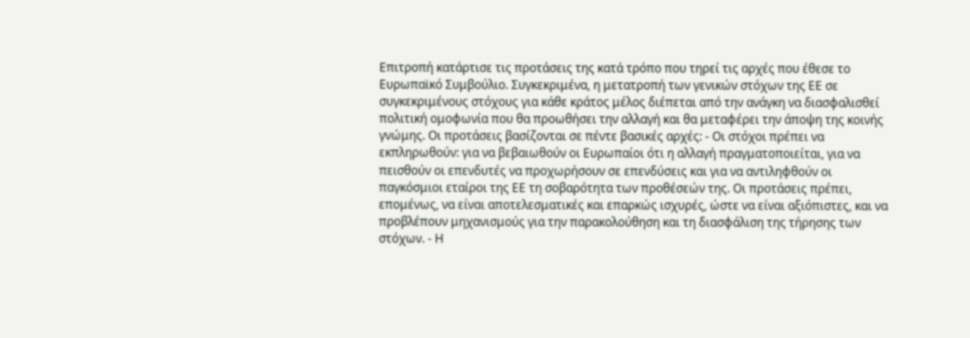Επιτροπή κατάρτισε τις προτάσεις της κατά τρόπο που τηρεί τις αρχές που έθεσε το Ευρωπαϊκό Συμβούλιο. Συγκεκριμένα, η μετατροπή των γενικών στόχων της ΕΕ σε συγκεκριμένους στόχους για κάθε κράτος μέλος διέπεται από την ανάγκη να διασφαλισθεί πολιτική ομοφωνία που θα προωθήσει την αλλαγή και θα μεταφέρει την άποψη της κοινής γνώμης. Οι προτάσεις βασίζονται σε πέντε βασικές αρχές: - Οι στόχοι πρέπει να εκπληρωθούν: για να βεβαιωθούν οι Ευρωπαίοι ότι η αλλαγή πραγματοποιείται, για να πεισθούν οι επενδυτές να προχωρήσουν σε επενδύσεις και για να αντιληφθούν οι παγκόσμιοι εταίροι της ΕΕ τη σοβαρότητα των προθέσεών της. Οι προτάσεις πρέπει, επομένως, να είναι αποτελεσματικές και επαρκώς ισχυρές, ώστε να είναι αξιόπιστες, και να προβλέπουν μηχανισμούς για την παρακολούθηση και τη διασφάλιση της τήρησης των στόχων. - Η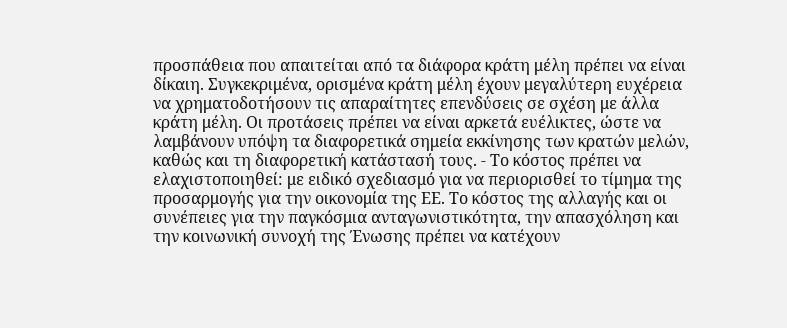προσπάθεια που απαιτείται από τα διάφορα κράτη μέλη πρέπει να είναι δίκαιη. Συγκεκριμένα, ορισμένα κράτη μέλη έχουν μεγαλύτερη ευχέρεια να χρηματοδοτήσουν τις απαραίτητες επενδύσεις σε σχέση με άλλα κράτη μέλη. Οι προτάσεις πρέπει να είναι αρκετά ευέλικτες, ώστε να λαμβάνουν υπόψη τα διαφορετικά σημεία εκκίνησης των κρατών μελών, καθώς και τη διαφορετική κατάστασή τους. - Το κόστος πρέπει να ελαχιστοποιηθεί: με ειδικό σχεδιασμό για να περιορισθεί το τίμημα της προσαρμογής για την οικονομία της ΕΕ. Το κόστος της αλλαγής και οι συνέπειες για την παγκόσμια ανταγωνιστικότητα, την απασχόληση και την κοινωνική συνοχή της Ένωσης πρέπει να κατέχουν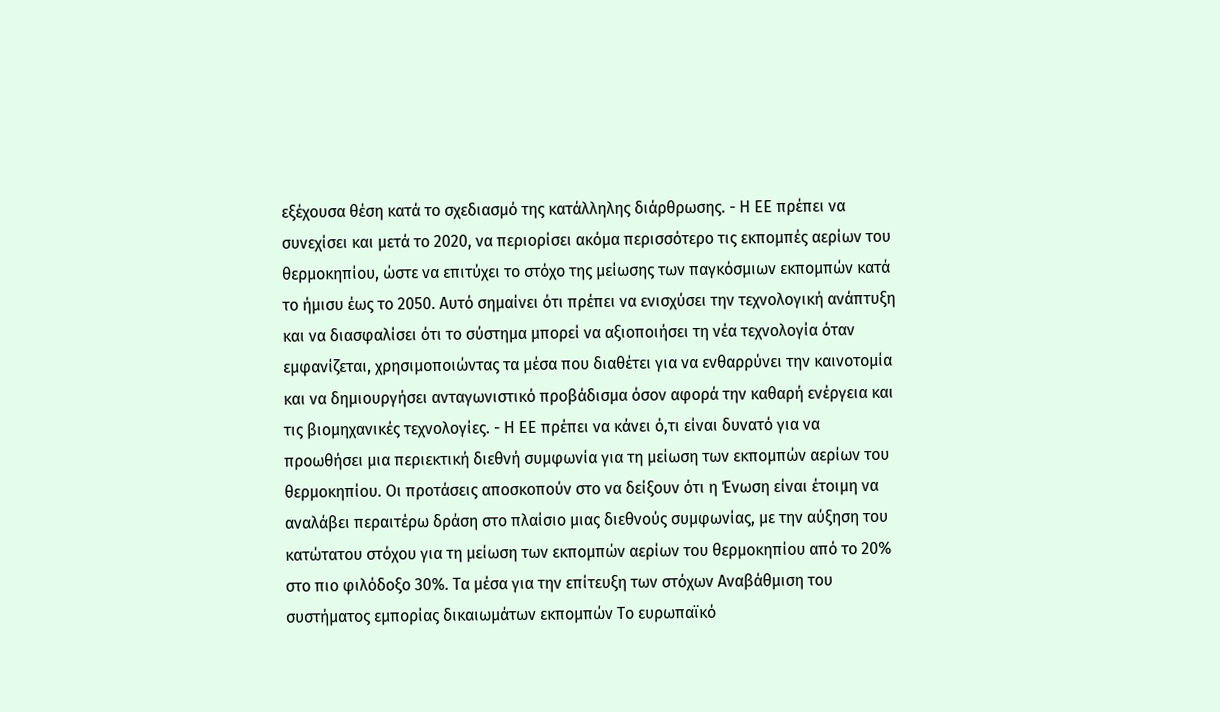εξέχουσα θέση κατά το σχεδιασμό της κατάλληλης διάρθρωσης. - Η ΕΕ πρέπει να συνεχίσει και μετά το 2020, να περιορίσει ακόμα περισσότερο τις εκπομπές αερίων του θερμοκηπίου, ώστε να επιτύχει το στόχο της μείωσης των παγκόσμιων εκπομπών κατά το ήμισυ έως το 2050. Αυτό σημαίνει ότι πρέπει να ενισχύσει την τεχνολογική ανάπτυξη και να διασφαλίσει ότι το σύστημα μπορεί να αξιοποιήσει τη νέα τεχνολογία όταν εμφανίζεται, χρησιμοποιώντας τα μέσα που διαθέτει για να ενθαρρύνει την καινοτομία και να δημιουργήσει ανταγωνιστικό προβάδισμα όσον αφορά την καθαρή ενέργεια και τις βιομηχανικές τεχνολογίες. - Η ΕΕ πρέπει να κάνει ό,τι είναι δυνατό για να προωθήσει μια περιεκτική διεθνή συμφωνία για τη μείωση των εκπομπών αερίων του θερμοκηπίου. Οι προτάσεις αποσκοπούν στο να δείξουν ότι η Ένωση είναι έτοιμη να αναλάβει περαιτέρω δράση στο πλαίσιο μιας διεθνούς συμφωνίας, με την αύξηση του κατώτατου στόχου για τη μείωση των εκπομπών αερίων του θερμοκηπίου από το 20% στο πιο φιλόδοξο 30%. Τα μέσα για την επίτευξη των στόχων Αναβάθμιση του συστήματος εμπορίας δικαιωμάτων εκπομπών Το ευρωπαϊκό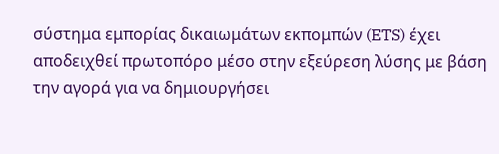σύστημα εμπορίας δικαιωμάτων εκπομπών (ETS) έχει αποδειχθεί πρωτοπόρο μέσο στην εξεύρεση λύσης με βάση την αγορά για να δημιουργήσει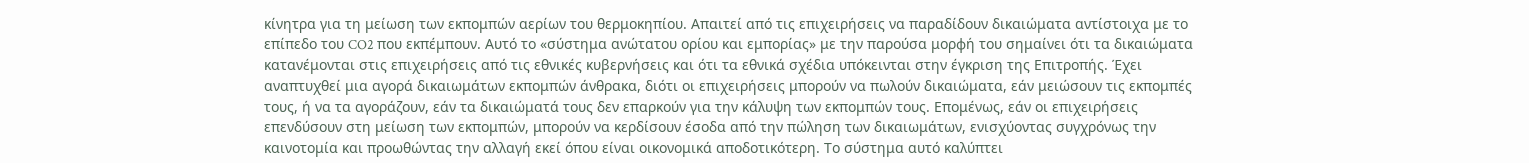κίνητρα για τη μείωση των εκπομπών αερίων του θερμοκηπίου. Απαιτεί από τις επιχειρήσεις να παραδίδουν δικαιώματα αντίστοιχα με το επίπεδο του CO2 που εκπέμπουν. Αυτό το «σύστημα ανώτατου ορίου και εμπορίας» με την παρούσα μορφή του σημαίνει ότι τα δικαιώματα κατανέμονται στις επιχειρήσεις από τις εθνικές κυβερνήσεις και ότι τα εθνικά σχέδια υπόκεινται στην έγκριση της Επιτροπής. Έχει αναπτυχθεί μια αγορά δικαιωμάτων εκπομπών άνθρακα, διότι οι επιχειρήσεις μπορούν να πωλούν δικαιώματα, εάν μειώσουν τις εκπομπές τους, ή να τα αγοράζουν, εάν τα δικαιώματά τους δεν επαρκούν για την κάλυψη των εκπομπών τους. Επομένως, εάν οι επιχειρήσεις επενδύσουν στη μείωση των εκπομπών, μπορούν να κερδίσουν έσοδα από την πώληση των δικαιωμάτων, ενισχύοντας συγχρόνως την καινοτομία και προωθώντας την αλλαγή εκεί όπου είναι οικονομικά αποδοτικότερη. Το σύστημα αυτό καλύπτει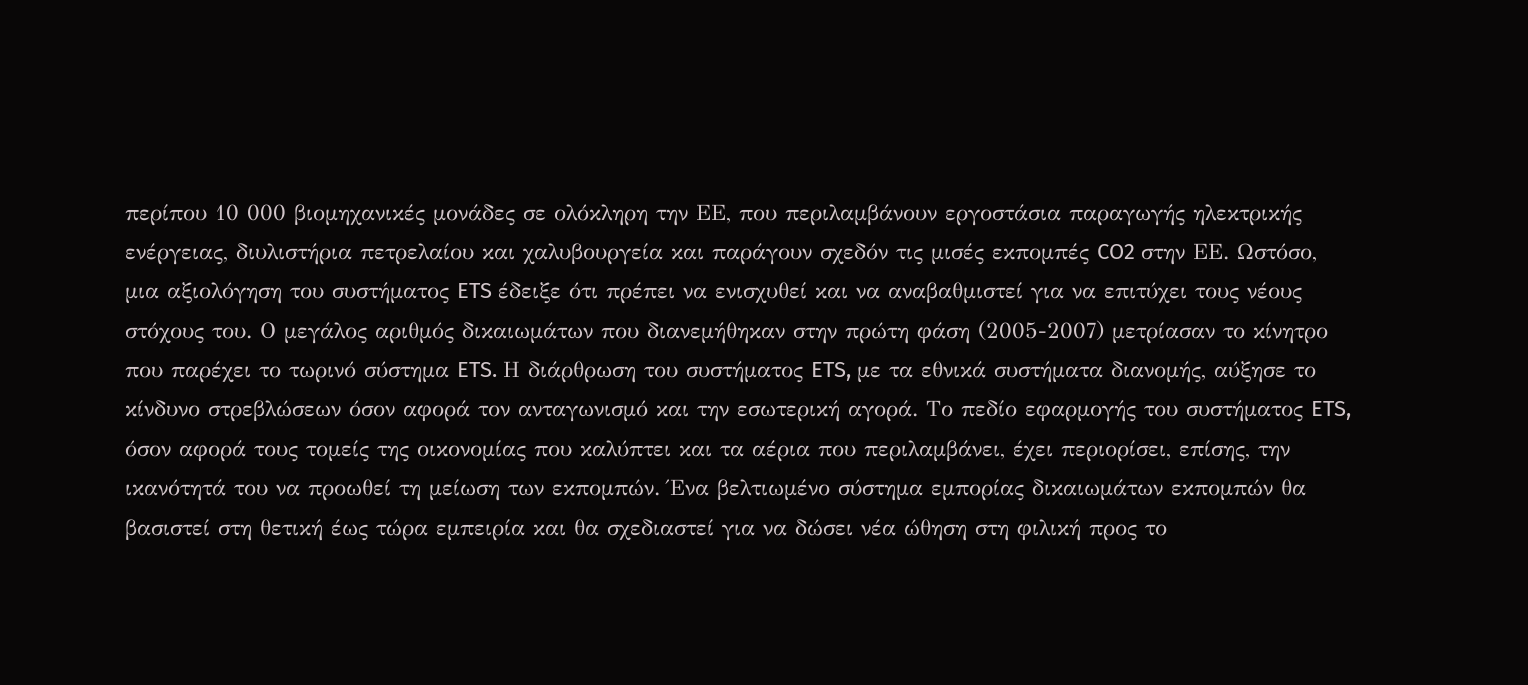περίπου 10 000 βιομηχανικές μονάδες σε ολόκληρη την ΕΕ, που περιλαμβάνουν εργοστάσια παραγωγής ηλεκτρικής ενέργειας, διυλιστήρια πετρελαίου και χαλυβουργεία και παράγουν σχεδόν τις μισές εκπομπές CO2 στην ΕΕ. Ωστόσο, μια αξιολόγηση του συστήματος ETS έδειξε ότι πρέπει να ενισχυθεί και να αναβαθμιστεί για να επιτύχει τους νέους στόχους του. Ο μεγάλος αριθμός δικαιωμάτων που διανεμήθηκαν στην πρώτη φάση (2005-2007) μετρίασαν το κίνητρο που παρέχει το τωρινό σύστημα ETS. Η διάρθρωση του συστήματος ETS, με τα εθνικά συστήματα διανομής, αύξησε το κίνδυνο στρεβλώσεων όσον αφορά τον ανταγωνισμό και την εσωτερική αγορά. Το πεδίο εφαρμογής του συστήματος ETS, όσον αφορά τους τομείς της οικονομίας που καλύπτει και τα αέρια που περιλαμβάνει, έχει περιορίσει, επίσης, την ικανότητά του να προωθεί τη μείωση των εκπομπών. Ένα βελτιωμένο σύστημα εμπορίας δικαιωμάτων εκπομπών θα βασιστεί στη θετική έως τώρα εμπειρία και θα σχεδιαστεί για να δώσει νέα ώθηση στη φιλική προς το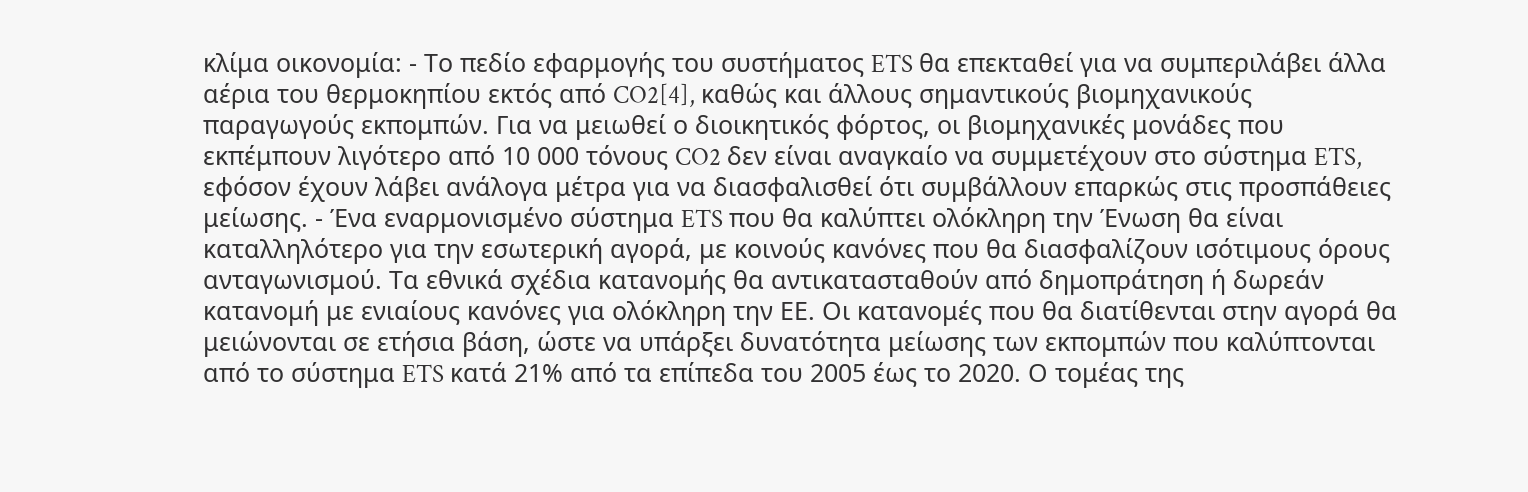κλίμα οικονομία: - Το πεδίο εφαρμογής του συστήματος ETS θα επεκταθεί για να συμπεριλάβει άλλα αέρια του θερμοκηπίου εκτός από CO2[4], καθώς και άλλους σημαντικούς βιομηχανικούς παραγωγούς εκπομπών. Για να μειωθεί ο διοικητικός φόρτος, οι βιομηχανικές μονάδες που εκπέμπουν λιγότερο από 10 000 τόνους CO2 δεν είναι αναγκαίο να συμμετέχουν στο σύστημα ETS, εφόσον έχουν λάβει ανάλογα μέτρα για να διασφαλισθεί ότι συμβάλλουν επαρκώς στις προσπάθειες μείωσης. - Ένα εναρμονισμένο σύστημα ETS που θα καλύπτει ολόκληρη την Ένωση θα είναι καταλληλότερο για την εσωτερική αγορά, με κοινούς κανόνες που θα διασφαλίζουν ισότιμους όρους ανταγωνισμού. Τα εθνικά σχέδια κατανομής θα αντικατασταθούν από δημοπράτηση ή δωρεάν κατανομή με ενιαίους κανόνες για ολόκληρη την ΕΕ. Οι κατανομές που θα διατίθενται στην αγορά θα μειώνονται σε ετήσια βάση, ώστε να υπάρξει δυνατότητα μείωσης των εκπομπών που καλύπτονται από το σύστημα ETS κατά 21% από τα επίπεδα του 2005 έως το 2020. Ο τομέας της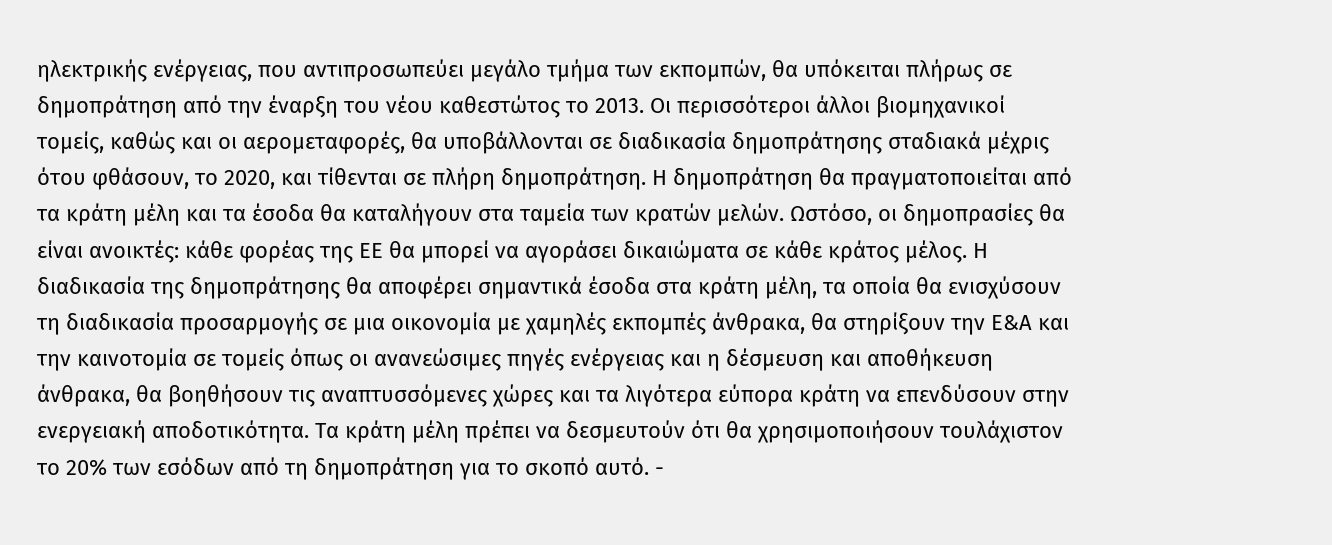ηλεκτρικής ενέργειας, που αντιπροσωπεύει μεγάλο τμήμα των εκπομπών, θα υπόκειται πλήρως σε δημοπράτηση από την έναρξη του νέου καθεστώτος το 2013. Οι περισσότεροι άλλοι βιομηχανικοί τομείς, καθώς και οι αερομεταφορές, θα υποβάλλονται σε διαδικασία δημοπράτησης σταδιακά μέχρις ότου φθάσουν, το 2020, και τίθενται σε πλήρη δημοπράτηση. Η δημοπράτηση θα πραγματοποιείται από τα κράτη μέλη και τα έσοδα θα καταλήγουν στα ταμεία των κρατών μελών. Ωστόσο, οι δημοπρασίες θα είναι ανοικτές: κάθε φορέας της ΕΕ θα μπορεί να αγοράσει δικαιώματα σε κάθε κράτος μέλος. Η διαδικασία της δημοπράτησης θα αποφέρει σημαντικά έσοδα στα κράτη μέλη, τα οποία θα ενισχύσουν τη διαδικασία προσαρμογής σε μια οικονομία με χαμηλές εκπομπές άνθρακα, θα στηρίξουν την Ε&Α και την καινοτομία σε τομείς όπως οι ανανεώσιμες πηγές ενέργειας και η δέσμευση και αποθήκευση άνθρακα, θα βοηθήσουν τις αναπτυσσόμενες χώρες και τα λιγότερα εύπορα κράτη να επενδύσουν στην ενεργειακή αποδοτικότητα. Τα κράτη μέλη πρέπει να δεσμευτούν ότι θα χρησιμοποιήσουν τουλάχιστον το 20% των εσόδων από τη δημοπράτηση για το σκοπό αυτό. -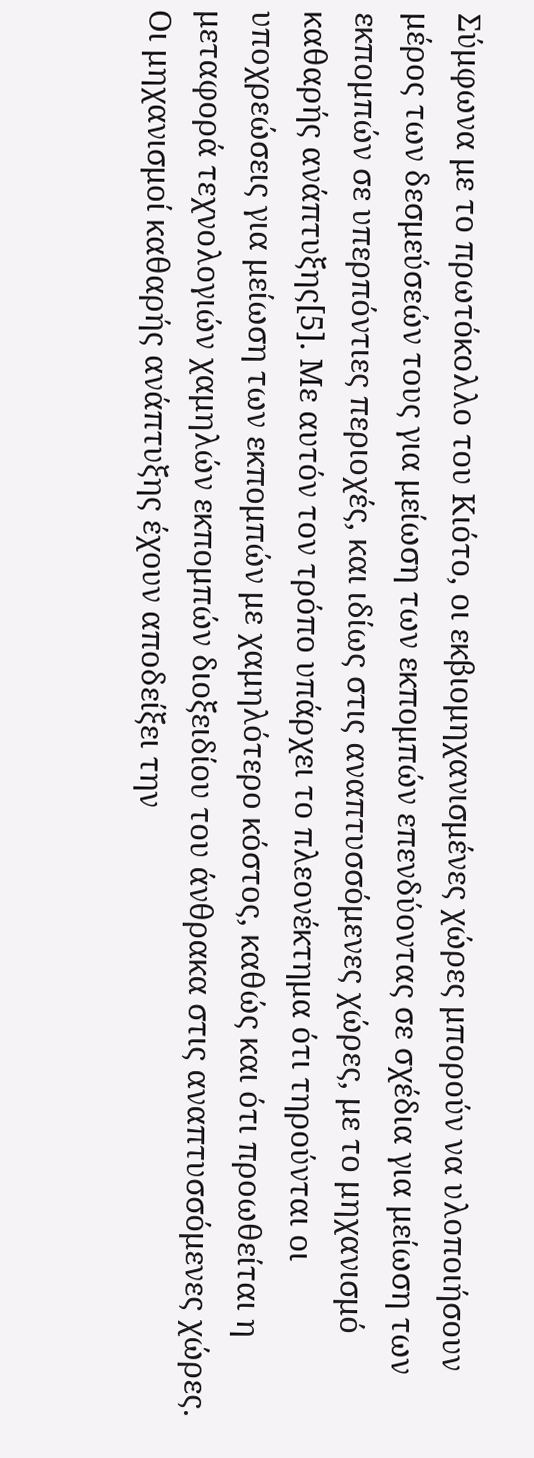Σύμφωνα με το πρωτόκολλο του Κιότο, οι εκβιομηχανισμένες χώρες μπορούν να υλοποιήσουν μέρος των δεσμεύσεών τους για μείωση των εκπομπών επενδύοντας σε σχέδια για μείωση των εκπομπών σε υπερπόντιες περιοχές, και ιδίως στις αναπτυσσόμενες χώρες, με το μηχανισμό καθαρής ανάπτυξης[5]. Με αυτόν τον τρόπο υπάρχει το πλεονέκτημα ότι τηρούνται οι υποχρεώσεις για μείωση των εκπομπών με χαμηλότερο κόστος, καθώς και ότι προωθείται η μεταφορά τεχνολογιών χαμηλών εκπομπών διοξειδίου του άνθρακα στις αναπτυσσόμενες χώρες. Οι μηχανισμοί καθαρής ανάπτυξης έχουν αποδείξει την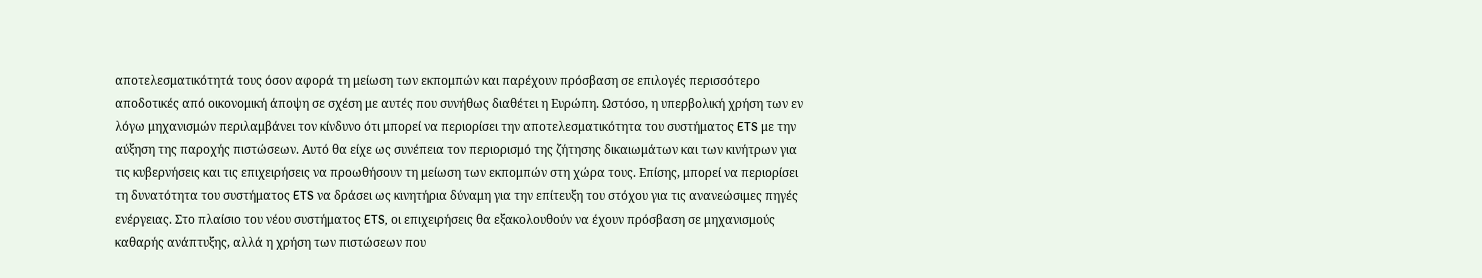αποτελεσματικότητά τους όσον αφορά τη μείωση των εκπομπών και παρέχουν πρόσβαση σε επιλογές περισσότερο αποδοτικές από οικονομική άποψη σε σχέση με αυτές που συνήθως διαθέτει η Ευρώπη. Ωστόσο, η υπερβολική χρήση των εν λόγω μηχανισμών περιλαμβάνει τον κίνδυνο ότι μπορεί να περιορίσει την αποτελεσματικότητα του συστήματος ETS με την αύξηση της παροχής πιστώσεων. Αυτό θα είχε ως συνέπεια τον περιορισμό της ζήτησης δικαιωμάτων και των κινήτρων για τις κυβερνήσεις και τις επιχειρήσεις να προωθήσουν τη μείωση των εκπομπών στη χώρα τους. Επίσης, μπορεί να περιορίσει τη δυνατότητα του συστήματος ETS να δράσει ως κινητήρια δύναμη για την επίτευξη του στόχου για τις ανανεώσιμες πηγές ενέργειας. Στο πλαίσιο του νέου συστήματος ETS, οι επιχειρήσεις θα εξακολουθούν να έχουν πρόσβαση σε μηχανισμούς καθαρής ανάπτυξης, αλλά η χρήση των πιστώσεων που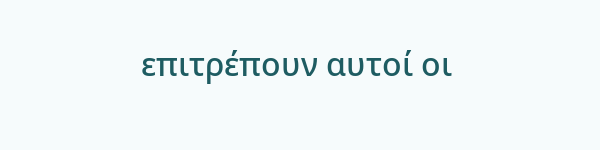επιτρέπουν αυτοί οι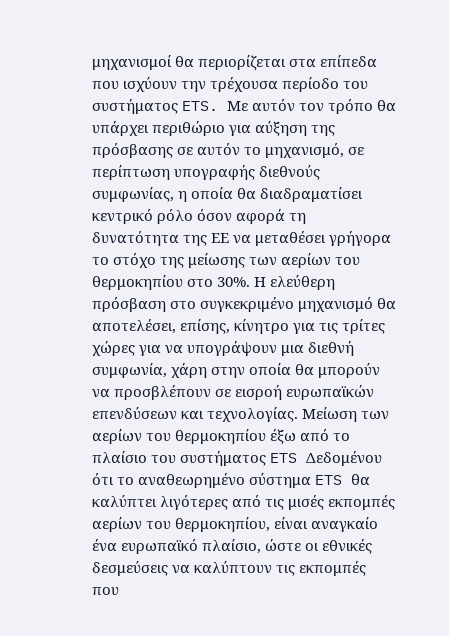μηχανισμοί θα περιορίζεται στα επίπεδα που ισχύουν την τρέχουσα περίοδο του συστήματος ETS. Με αυτόν τον τρόπο θα υπάρχει περιθώριο για αύξηση της πρόσβασης σε αυτόν το μηχανισμό, σε περίπτωση υπογραφής διεθνούς συμφωνίας, η οποία θα διαδραματίσει κεντρικό ρόλο όσον αφορά τη δυνατότητα της ΕΕ να μεταθέσει γρήγορα το στόχο της μείωσης των αερίων του θερμοκηπίου στο 30%. Η ελεύθερη πρόσβαση στο συγκεκριμένο μηχανισμό θα αποτελέσει, επίσης, κίνητρο για τις τρίτες χώρες για να υπογράψουν μια διεθνή συμφωνία, χάρη στην οποία θα μπορούν να προσβλέπουν σε εισροή ευρωπαϊκών επενδύσεων και τεχνολογίας. Μείωση των αερίων του θερμοκηπίου έξω από το πλαίσιο του συστήματος ETS Δεδομένου ότι το αναθεωρημένο σύστημα ETS θα καλύπτει λιγότερες από τις μισές εκπομπές αερίων του θερμοκηπίου, είναι αναγκαίο ένα ευρωπαϊκό πλαίσιο, ώστε οι εθνικές δεσμεύσεις να καλύπτουν τις εκπομπές που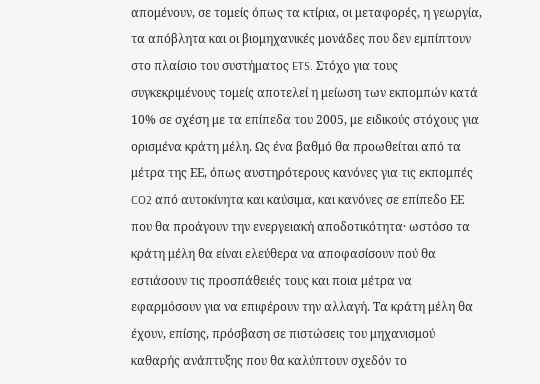απομένουν, σε τομείς όπως τα κτίρια, οι μεταφορές, η γεωργία, τα απόβλητα και οι βιομηχανικές μονάδες που δεν εμπίπτουν στο πλαίσιο του συστήματος ETS. Στόχο για τους συγκεκριμένους τομείς αποτελεί η μείωση των εκπομπών κατά 10% σε σχέση με τα επίπεδα του 2005, με ειδικούς στόχους για ορισμένα κράτη μέλη. Ως ένα βαθμό θα προωθείται από τα μέτρα της ΕΕ, όπως αυστηρότερους κανόνες για τις εκπομπές CO2 από αυτοκίνητα και καύσιμα, και κανόνες σε επίπεδο ΕΕ που θα προάγουν την ενεργειακή αποδοτικότητα· ωστόσο τα κράτη μέλη θα είναι ελεύθερα να αποφασίσουν πού θα εστιάσουν τις προσπάθειές τους και ποια μέτρα να εφαρμόσουν για να επιφέρουν την αλλαγή. Τα κράτη μέλη θα έχουν, επίσης, πρόσβαση σε πιστώσεις του μηχανισμού καθαρής ανάπτυξης που θα καλύπτουν σχεδόν το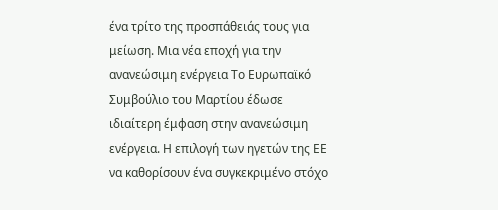ένα τρίτο της προσπάθειάς τους για μείωση. Μια νέα εποχή για την ανανεώσιμη ενέργεια Το Ευρωπαϊκό Συμβούλιο του Μαρτίου έδωσε ιδιαίτερη έμφαση στην ανανεώσιμη ενέργεια. Η επιλογή των ηγετών της ΕΕ να καθορίσουν ένα συγκεκριμένο στόχο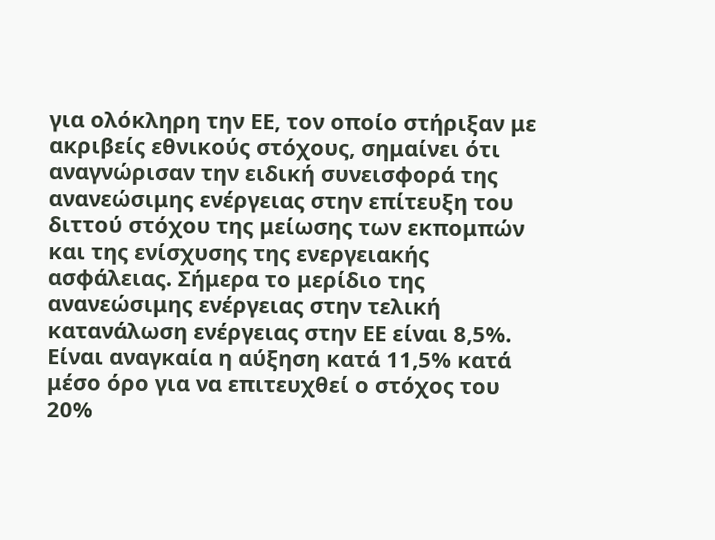για ολόκληρη την ΕΕ, τον οποίο στήριξαν με ακριβείς εθνικούς στόχους, σημαίνει ότι αναγνώρισαν την ειδική συνεισφορά της ανανεώσιμης ενέργειας στην επίτευξη του διττού στόχου της μείωσης των εκπομπών και της ενίσχυσης της ενεργειακής ασφάλειας. Σήμερα το μερίδιο της ανανεώσιμης ενέργειας στην τελική κατανάλωση ενέργειας στην ΕΕ είναι 8,5%. Είναι αναγκαία η αύξηση κατά 11,5% κατά μέσο όρο για να επιτευχθεί ο στόχος του 20%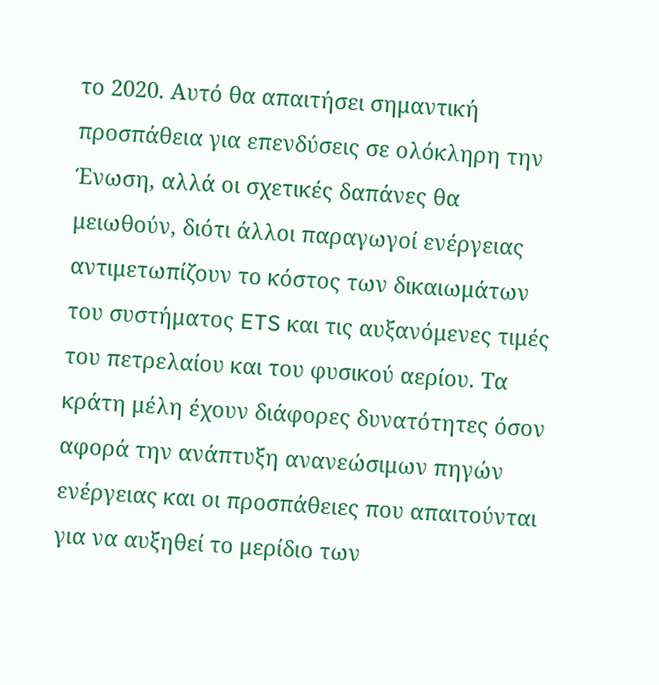το 2020. Αυτό θα απαιτήσει σημαντική προσπάθεια για επενδύσεις σε ολόκληρη την Ένωση, αλλά οι σχετικές δαπάνες θα μειωθούν, διότι άλλοι παραγωγοί ενέργειας αντιμετωπίζουν το κόστος των δικαιωμάτων του συστήματος ETS και τις αυξανόμενες τιμές του πετρελαίου και του φυσικού αερίου. Τα κράτη μέλη έχουν διάφορες δυνατότητες όσον αφορά την ανάπτυξη ανανεώσιμων πηγών ενέργειας και οι προσπάθειες που απαιτούνται για να αυξηθεί το μερίδιο των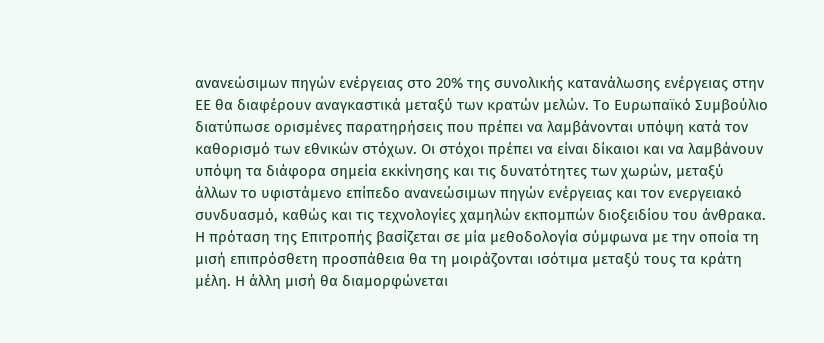ανανεώσιμων πηγών ενέργειας στο 20% της συνολικής κατανάλωσης ενέργειας στην ΕΕ θα διαφέρουν αναγκαστικά μεταξύ των κρατών μελών. Το Ευρωπαϊκό Συμβούλιο διατύπωσε ορισμένες παρατηρήσεις που πρέπει να λαμβάνονται υπόψη κατά τον καθορισμό των εθνικών στόχων. Οι στόχοι πρέπει να είναι δίκαιοι και να λαμβάνουν υπόψη τα διάφορα σημεία εκκίνησης και τις δυνατότητες των χωρών, μεταξύ άλλων το υφιστάμενο επίπεδο ανανεώσιμων πηγών ενέργειας και τον ενεργειακό συνδυασμό, καθώς και τις τεχνολογίες χαμηλών εκπομπών διοξειδίου του άνθρακα. Η πρόταση της Επιτροπής βασίζεται σε μία μεθοδολογία σύμφωνα με την οποία τη μισή επιπρόσθετη προσπάθεια θα τη μοιράζονται ισότιμα μεταξύ τους τα κράτη μέλη. Η άλλη μισή θα διαμορφώνεται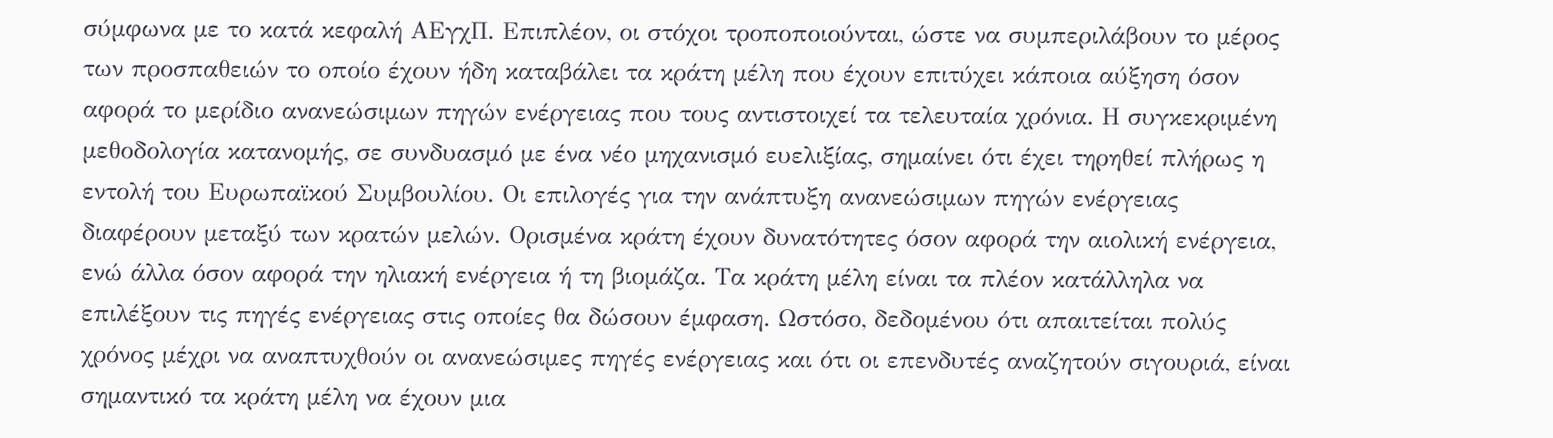σύμφωνα με το κατά κεφαλή ΑΕγχΠ. Επιπλέον, οι στόχοι τροποποιούνται, ώστε να συμπεριλάβουν το μέρος των προσπαθειών το οποίο έχουν ήδη καταβάλει τα κράτη μέλη που έχουν επιτύχει κάποια αύξηση όσον αφορά το μερίδιο ανανεώσιμων πηγών ενέργειας που τους αντιστοιχεί τα τελευταία χρόνια. Η συγκεκριμένη μεθοδολογία κατανομής, σε συνδυασμό με ένα νέο μηχανισμό ευελιξίας, σημαίνει ότι έχει τηρηθεί πλήρως η εντολή του Ευρωπαϊκού Συμβουλίου. Οι επιλογές για την ανάπτυξη ανανεώσιμων πηγών ενέργειας διαφέρουν μεταξύ των κρατών μελών. Ορισμένα κράτη έχουν δυνατότητες όσον αφορά την αιολική ενέργεια, ενώ άλλα όσον αφορά την ηλιακή ενέργεια ή τη βιομάζα. Τα κράτη μέλη είναι τα πλέον κατάλληλα να επιλέξουν τις πηγές ενέργειας στις οποίες θα δώσουν έμφαση. Ωστόσο, δεδομένου ότι απαιτείται πολύς χρόνος μέχρι να αναπτυχθούν οι ανανεώσιμες πηγές ενέργειας και ότι οι επενδυτές αναζητούν σιγουριά, είναι σημαντικό τα κράτη μέλη να έχουν μια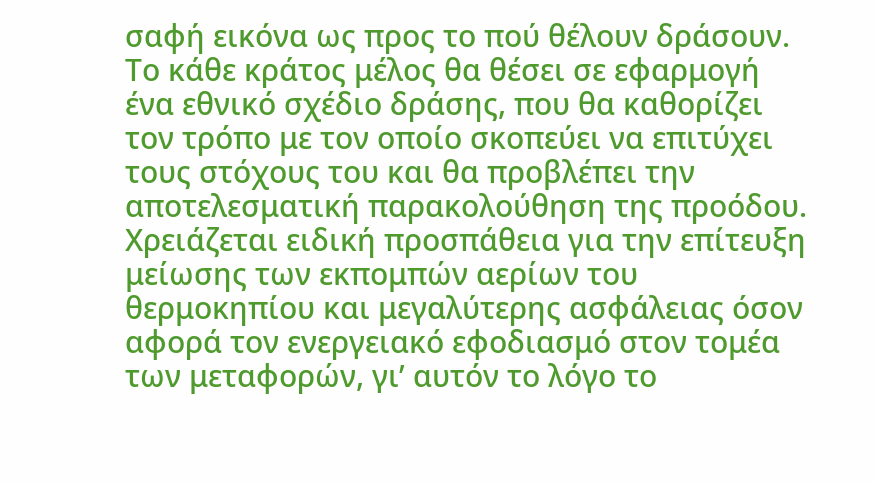σαφή εικόνα ως προς το πού θέλουν δράσουν. Το κάθε κράτος μέλος θα θέσει σε εφαρμογή ένα εθνικό σχέδιο δράσης, που θα καθορίζει τον τρόπο με τον οποίο σκοπεύει να επιτύχει τους στόχους του και θα προβλέπει την αποτελεσματική παρακολούθηση της προόδου. Χρειάζεται ειδική προσπάθεια για την επίτευξη μείωσης των εκπομπών αερίων του θερμοκηπίου και μεγαλύτερης ασφάλειας όσον αφορά τον ενεργειακό εφοδιασμό στον τομέα των μεταφορών, γι’ αυτόν το λόγο το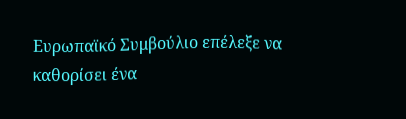Ευρωπαϊκό Συμβούλιο επέλεξε να καθορίσει ένα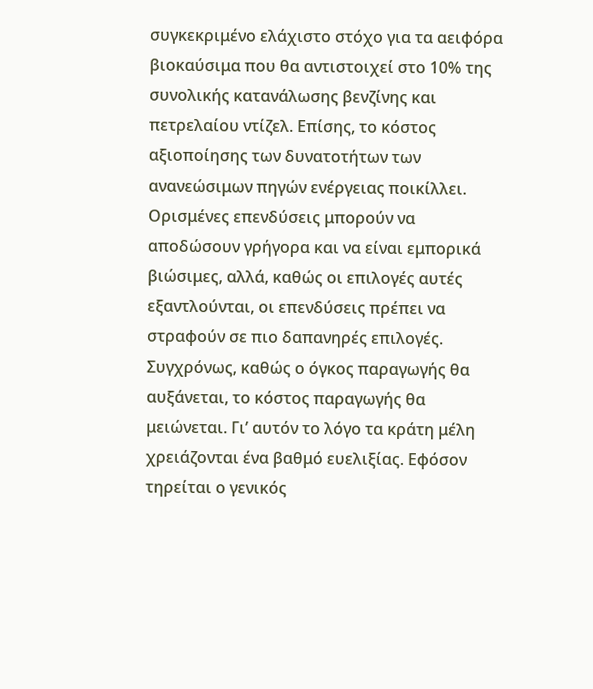συγκεκριμένο ελάχιστο στόχο για τα αειφόρα βιοκαύσιμα που θα αντιστοιχεί στο 10% της συνολικής κατανάλωσης βενζίνης και πετρελαίου ντίζελ. Επίσης, το κόστος αξιοποίησης των δυνατοτήτων των ανανεώσιμων πηγών ενέργειας ποικίλλει. Ορισμένες επενδύσεις μπορούν να αποδώσουν γρήγορα και να είναι εμπορικά βιώσιμες, αλλά, καθώς οι επιλογές αυτές εξαντλούνται, οι επενδύσεις πρέπει να στραφούν σε πιο δαπανηρές επιλογές. Συγχρόνως, καθώς ο όγκος παραγωγής θα αυξάνεται, το κόστος παραγωγής θα μειώνεται. Γι’ αυτόν το λόγο τα κράτη μέλη χρειάζονται ένα βαθμό ευελιξίας. Εφόσον τηρείται ο γενικός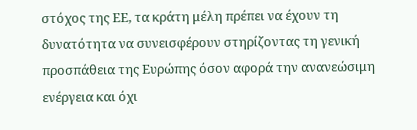στόχος της ΕΕ, τα κράτη μέλη πρέπει να έχουν τη δυνατότητα να συνεισφέρουν στηρίζοντας τη γενική προσπάθεια της Ευρώπης όσον αφορά την ανανεώσιμη ενέργεια και όχι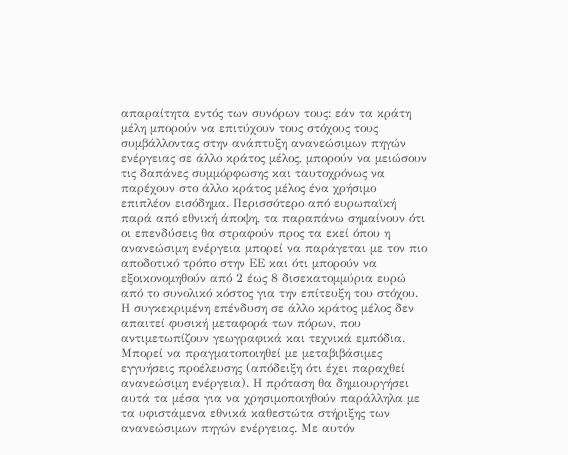απαραίτητα εντός των συνόρων τους: εάν τα κράτη μέλη μπορούν να επιτύχουν τους στόχους τους συμβάλλοντας στην ανάπτυξη ανανεώσιμων πηγών ενέργειας σε άλλο κράτος μέλος, μπορούν να μειώσουν τις δαπάνες συμμόρφωσης και ταυτοχρόνως να παρέχουν στο άλλο κράτος μέλος ένα χρήσιμο επιπλέον εισόδημα. Περισσότερο από ευρωπαϊκή παρά από εθνική άποψη, τα παραπάνω σημαίνουν ότι οι επενδύσεις θα στραφούν προς τα εκεί όπου η ανανεώσιμη ενέργεια μπορεί να παράγεται με τον πιο αποδοτικό τρόπο στην ΕΕ και ότι μπορούν να εξοικονομηθούν από 2 έως 8 δισεκατομμύρια ευρώ από το συνολικό κόστος για την επίτευξη του στόχου. Η συγκεκριμένη επένδυση σε άλλο κράτος μέλος δεν απαιτεί φυσική μεταφορά των πόρων, που αντιμετωπίζουν γεωγραφικά και τεχνικά εμπόδια. Μπορεί να πραγματοποιηθεί με μεταβιβάσιμες εγγυήσεις προέλευσης (απόδειξη ότι έχει παραχθεί ανανεώσιμη ενέργεια). Η πρόταση θα δημιουργήσει αυτά τα μέσα για να χρησιμοποιηθούν παράλληλα με τα υφιστάμενα εθνικά καθεστώτα στήριξης των ανανεώσιμων πηγών ενέργειας. Με αυτόν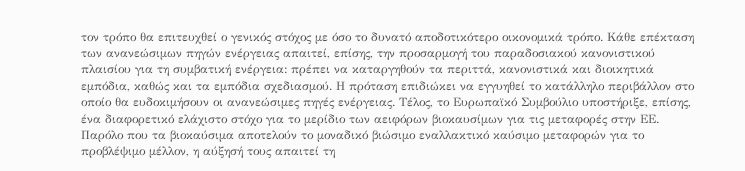τον τρόπο θα επιτευχθεί ο γενικός στόχος με όσο το δυνατό αποδοτικότερο οικονομικά τρόπο. Κάθε επέκταση των ανανεώσιμων πηγών ενέργειας απαιτεί, επίσης, την προσαρμογή του παραδοσιακού κανονιστικού πλαισίου για τη συμβατική ενέργεια: πρέπει να καταργηθούν τα περιττά, κανονιστικά και διοικητικά εμπόδια, καθώς και τα εμπόδια σχεδιασμού. Η πρόταση επιδιώκει να εγγυηθεί το κατάλληλο περιβάλλον στο οποίο θα ευδοκιμήσουν οι ανανεώσιμες πηγές ενέργειας. Τέλος, το Ευρωπαϊκό Συμβούλιο υποστήριξε, επίσης, ένα διαφορετικό ελάχιστο στόχο για το μερίδιο των αειφόρων βιοκαυσίμων για τις μεταφορές στην ΕΕ. Παρόλο που τα βιοκαύσιμα αποτελούν το μοναδικό βιώσιμο εναλλακτικό καύσιμο μεταφορών για το προβλέψιμο μέλλον, η αύξησή τους απαιτεί τη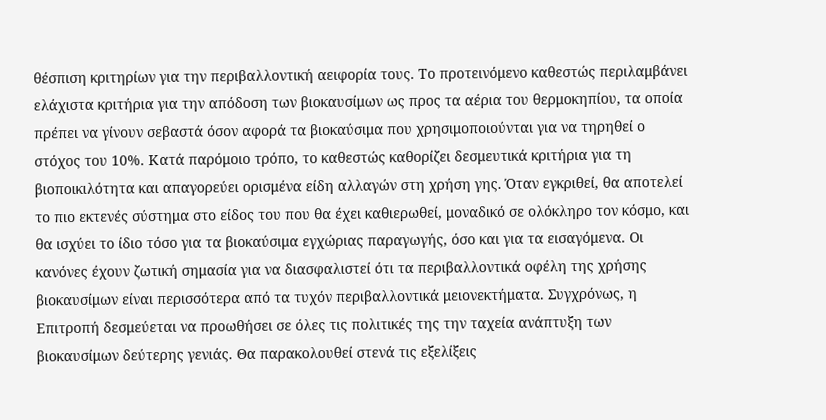θέσπιση κριτηρίων για την περιβαλλοντική αειφορία τους. Το προτεινόμενο καθεστώς περιλαμβάνει ελάχιστα κριτήρια για την απόδοση των βιοκαυσίμων ως προς τα αέρια του θερμοκηπίου, τα οποία πρέπει να γίνουν σεβαστά όσον αφορά τα βιοκαύσιμα που χρησιμοποιούνται για να τηρηθεί ο στόχος του 10%. Κατά παρόμοιο τρόπο, το καθεστώς καθορίζει δεσμευτικά κριτήρια για τη βιοποικιλότητα και απαγορεύει ορισμένα είδη αλλαγών στη χρήση γης. Όταν εγκριθεί, θα αποτελεί το πιο εκτενές σύστημα στο είδος του που θα έχει καθιερωθεί, μοναδικό σε ολόκληρο τον κόσμο, και θα ισχύει το ίδιο τόσο για τα βιοκαύσιμα εγχώριας παραγωγής, όσο και για τα εισαγόμενα. Οι κανόνες έχουν ζωτική σημασία για να διασφαλιστεί ότι τα περιβαλλοντικά οφέλη της χρήσης βιοκαυσίμων είναι περισσότερα από τα τυχόν περιβαλλοντικά μειονεκτήματα. Συγχρόνως, η Επιτροπή δεσμεύεται να προωθήσει σε όλες τις πολιτικές της την ταχεία ανάπτυξη των βιοκαυσίμων δεύτερης γενιάς. Θα παρακολουθεί στενά τις εξελίξεις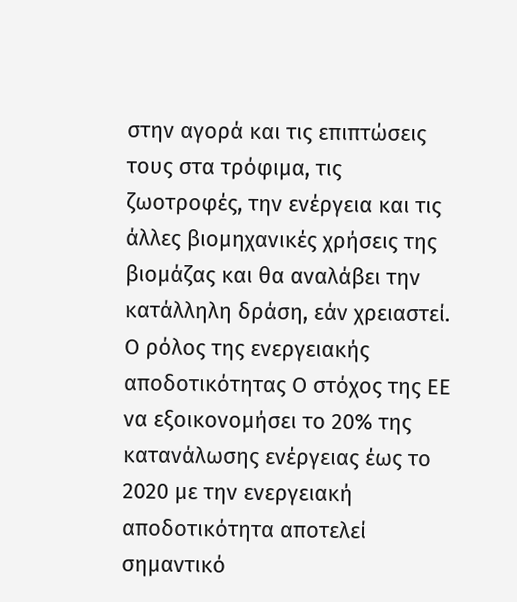στην αγορά και τις επιπτώσεις τους στα τρόφιμα, τις ζωοτροφές, την ενέργεια και τις άλλες βιομηχανικές χρήσεις της βιομάζας και θα αναλάβει την κατάλληλη δράση, εάν χρειαστεί. Ο ρόλος της ενεργειακής αποδοτικότητας Ο στόχος της ΕΕ να εξοικονομήσει το 20% της κατανάλωσης ενέργειας έως το 2020 με την ενεργειακή αποδοτικότητα αποτελεί σημαντικό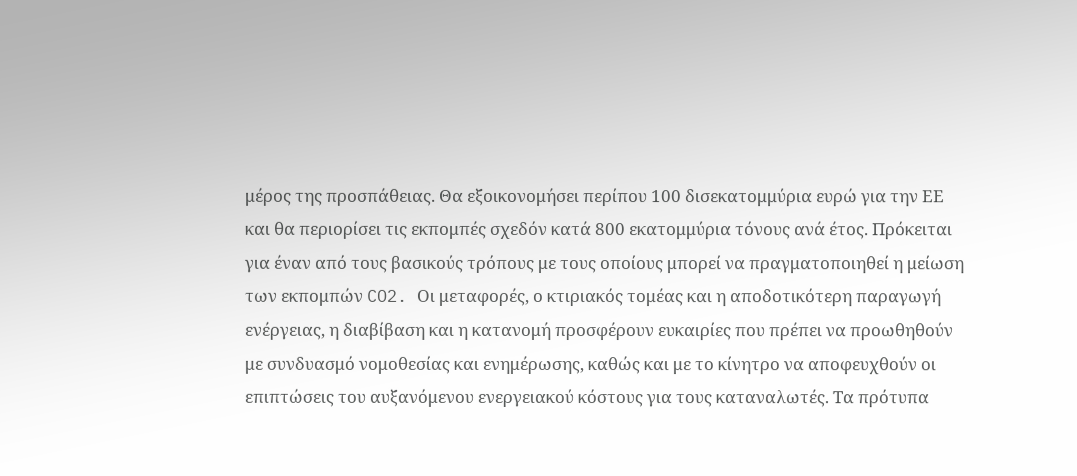μέρος της προσπάθειας. Θα εξοικονομήσει περίπου 100 δισεκατομμύρια ευρώ για την ΕΕ και θα περιορίσει τις εκπομπές σχεδόν κατά 800 εκατομμύρια τόνους ανά έτος. Πρόκειται για έναν από τους βασικούς τρόπους με τους οποίους μπορεί να πραγματοποιηθεί η μείωση των εκπομπών CO2. Οι μεταφορές, ο κτιριακός τομέας και η αποδοτικότερη παραγωγή ενέργειας, η διαβίβαση και η κατανομή προσφέρουν ευκαιρίες που πρέπει να προωθηθούν με συνδυασμό νομοθεσίας και ενημέρωσης, καθώς και με το κίνητρο να αποφευχθούν οι επιπτώσεις του αυξανόμενου ενεργειακού κόστους για τους καταναλωτές. Τα πρότυπα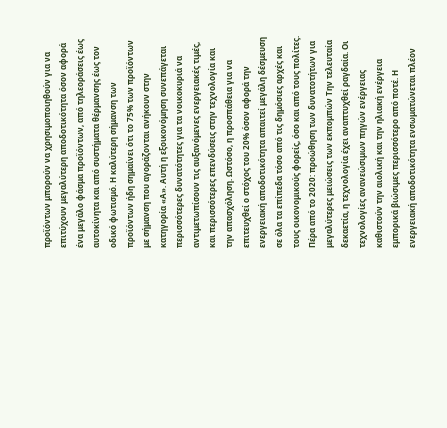προϊόντων μπορούν να χρησιμοποιηθούν για να επιτύχουν μεγαλύτερη αποδοτικότητα όσον αφορά ένα μεγάλο φάσμα προϊόντων, από τηλεοράσεις έως αυτοκίνητα και από συστήματα θέρμανσης έως τον οδικό φωτισμό. Η καλύτερη σήμανση των προϊόντων ήδη σημαίνει ότι το 75% των προϊόντων με σήμανση που αγοράζονται ανήκουν στην κατηγορία «Α». Αυτή η εξοικονόμηση συνεπάγεται περισσότερες δυνατότητες για τα νοικοκυριά να αντιμετωπίσουν τις αυξανόμενες ενεργειακές τιμές, και περισσότερες επενδύσεις στην τεχνολογία και την απασχόληση. Ωστόσο, η προσπάθεια για να επιτευχθεί ο στόχος του 20% όσον αφορά την ενεργειακή αποδοτικότητα απαιτεί μεγάλη δέσμευση σε όλα τα επίπεδα τόσο από τις δημόσιες αρχές και τους οικονομικούς φορείς, όσο και από τους πολίτες. Πέρα από το 2020: προώθηση των δυνατοτήτων για μεγαλύτερες μειώσεις των εκπομπών Την τελευταία δεκαετία, η τεχνολογία έχει αναπτυχθεί ραγδαία. Οι τεχνολογίες ανανεώσιμων πηγών ενέργειας καθιστούν την αιολική και την ηλιακή ενέργεια εμπορικά βιώσιμες περισσότερο από ποτέ. Η ενεργειακή αποδοτικότητα ενσωματώνεται πλέον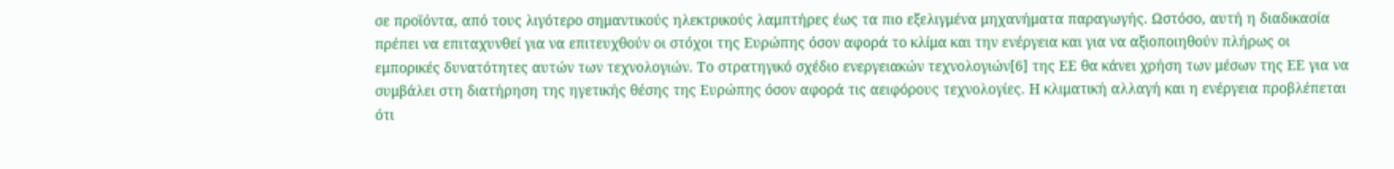σε προϊόντα, από τους λιγότερο σημαντικούς ηλεκτρικούς λαμπτήρες έως τα πιο εξελιγμένα μηχανήματα παραγωγής. Ωστόσο, αυτή η διαδικασία πρέπει να επιταχυνθεί για να επιτευχθούν οι στόχοι της Ευρώπης όσον αφορά το κλίμα και την ενέργεια και για να αξιοποιηθούν πλήρως οι εμπορικές δυνατότητες αυτών των τεχνολογιών. Το στρατηγικό σχέδιο ενεργειακών τεχνολογιών[6] της ΕΕ θα κάνει χρήση των μέσων της ΕΕ για να συμβάλει στη διατήρηση της ηγετικής θέσης της Ευρώπης όσον αφορά τις αειφόρους τεχνολογίες. Η κλιματική αλλαγή και η ενέργεια προβλέπεται ότι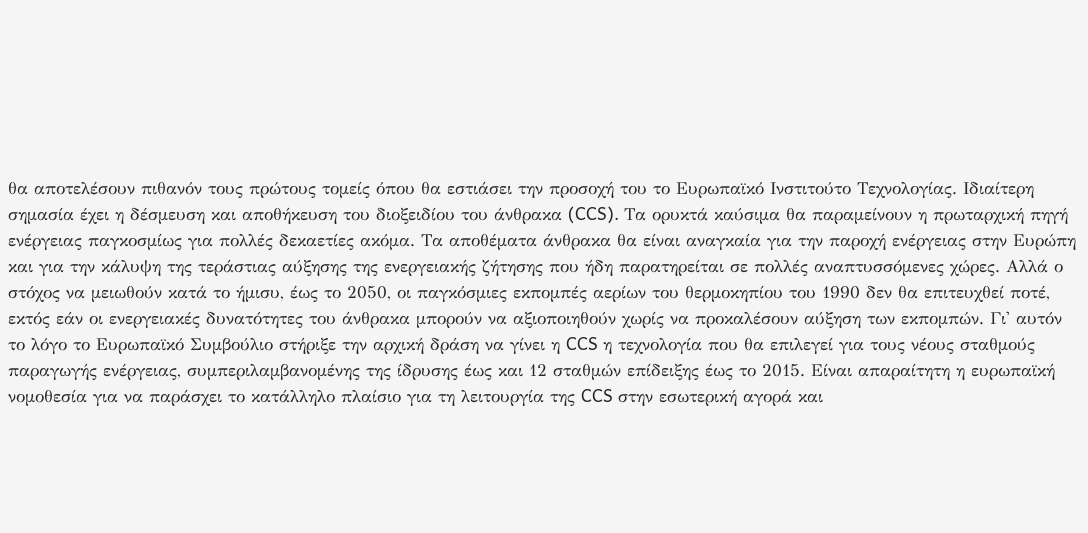θα αποτελέσουν πιθανόν τους πρώτους τομείς όπου θα εστιάσει την προσοχή του το Ευρωπαϊκό Ινστιτούτο Τεχνολογίας. Ιδιαίτερη σημασία έχει η δέσμευση και αποθήκευση του διοξειδίου του άνθρακα (CCS). Τα ορυκτά καύσιμα θα παραμείνουν η πρωταρχική πηγή ενέργειας παγκοσμίως για πολλές δεκαετίες ακόμα. Τα αποθέματα άνθρακα θα είναι αναγκαία για την παροχή ενέργειας στην Ευρώπη και για την κάλυψη της τεράστιας αύξησης της ενεργειακής ζήτησης που ήδη παρατηρείται σε πολλές αναπτυσσόμενες χώρες. Αλλά ο στόχος να μειωθούν κατά το ήμισυ, έως το 2050, οι παγκόσμιες εκπομπές αερίων του θερμοκηπίου του 1990 δεν θα επιτευχθεί ποτέ, εκτός εάν οι ενεργειακές δυνατότητες του άνθρακα μπορούν να αξιοποιηθούν χωρίς να προκαλέσουν αύξηση των εκπομπών. Γι' αυτόν το λόγο το Ευρωπαϊκό Συμβούλιο στήριξε την αρχική δράση να γίνει η CCS η τεχνολογία που θα επιλεγεί για τους νέους σταθμούς παραγωγής ενέργειας, συμπεριλαμβανομένης της ίδρυσης έως και 12 σταθμών επίδειξης έως το 2015. Είναι απαραίτητη η ευρωπαϊκή νομοθεσία για να παράσχει το κατάλληλο πλαίσιο για τη λειτουργία της CCS στην εσωτερική αγορά και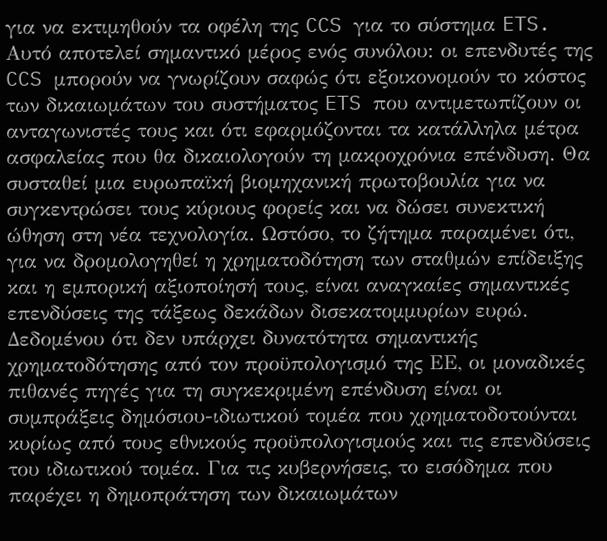για να εκτιμηθούν τα οφέλη της CCS για το σύστημα ETS. Αυτό αποτελεί σημαντικό μέρος ενός συνόλου: οι επενδυτές της CCS μπορούν να γνωρίζουν σαφώς ότι εξοικονομούν το κόστος των δικαιωμάτων του συστήματος ETS που αντιμετωπίζουν οι ανταγωνιστές τους και ότι εφαρμόζονται τα κατάλληλα μέτρα ασφαλείας που θα δικαιολογούν τη μακροχρόνια επένδυση. Θα συσταθεί μια ευρωπαϊκή βιομηχανική πρωτοβουλία για να συγκεντρώσει τους κύριους φορείς και να δώσει συνεκτική ώθηση στη νέα τεχνολογία. Ωστόσο, το ζήτημα παραμένει ότι, για να δρομολογηθεί η χρηματοδότηση των σταθμών επίδειξης και η εμπορική αξιοποίησή τους, είναι αναγκαίες σημαντικές επενδύσεις της τάξεως δεκάδων δισεκατομμυρίων ευρώ. Δεδομένου ότι δεν υπάρχει δυνατότητα σημαντικής χρηματοδότησης από τον προϋπολογισμό της ΕΕ, οι μοναδικές πιθανές πηγές για τη συγκεκριμένη επένδυση είναι οι συμπράξεις δημόσιου-ιδιωτικού τομέα που χρηματοδοτούνται κυρίως από τους εθνικούς προϋπολογισμούς και τις επενδύσεις του ιδιωτικού τομέα. Για τις κυβερνήσεις, το εισόδημα που παρέχει η δημοπράτηση των δικαιωμάτων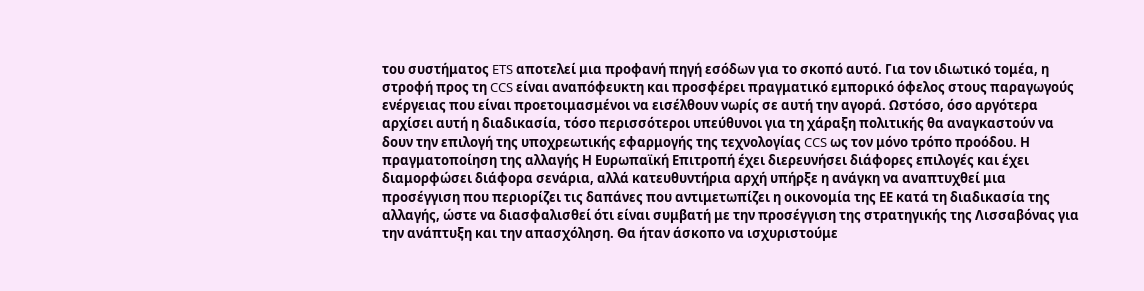του συστήματος ETS αποτελεί μια προφανή πηγή εσόδων για το σκοπό αυτό. Για τον ιδιωτικό τομέα, η στροφή προς τη CCS είναι αναπόφευκτη και προσφέρει πραγματικό εμπορικό όφελος στους παραγωγούς ενέργειας που είναι προετοιμασμένοι να εισέλθουν νωρίς σε αυτή την αγορά. Ωστόσο, όσο αργότερα αρχίσει αυτή η διαδικασία, τόσο περισσότεροι υπεύθυνοι για τη χάραξη πολιτικής θα αναγκαστούν να δουν την επιλογή της υποχρεωτικής εφαρμογής της τεχνολογίας CCS ως τον μόνο τρόπο προόδου. Η πραγματοποίηση της αλλαγής Η Ευρωπαϊκή Επιτροπή έχει διερευνήσει διάφορες επιλογές και έχει διαμορφώσει διάφορα σενάρια, αλλά κατευθυντήρια αρχή υπήρξε η ανάγκη να αναπτυχθεί μια προσέγγιση που περιορίζει τις δαπάνες που αντιμετωπίζει η οικονομία της ΕΕ κατά τη διαδικασία της αλλαγής, ώστε να διασφαλισθεί ότι είναι συμβατή με την προσέγγιση της στρατηγικής της Λισσαβόνας για την ανάπτυξη και την απασχόληση. Θα ήταν άσκοπο να ισχυριστούμε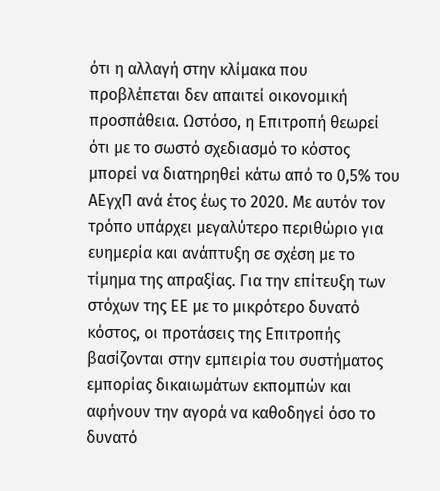ότι η αλλαγή στην κλίμακα που προβλέπεται δεν απαιτεί οικονομική προσπάθεια. Ωστόσο, η Επιτροπή θεωρεί ότι με το σωστό σχεδιασμό το κόστος μπορεί να διατηρηθεί κάτω από το 0,5% του ΑΕγχΠ ανά έτος έως το 2020. Με αυτόν τον τρόπο υπάρχει μεγαλύτερο περιθώριο για ευημερία και ανάπτυξη σε σχέση με το τίμημα της απραξίας. Για την επίτευξη των στόχων της ΕΕ με το μικρότερο δυνατό κόστος, οι προτάσεις της Επιτροπής βασίζονται στην εμπειρία του συστήματος εμπορίας δικαιωμάτων εκπομπών και αφήνουν την αγορά να καθοδηγεί όσο το δυνατό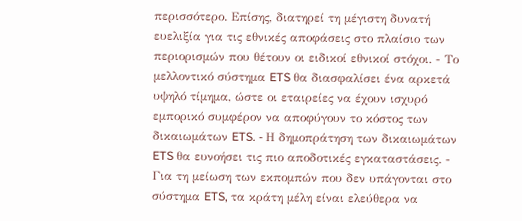περισσότερο. Επίσης, διατηρεί τη μέγιστη δυνατή ευελιξία για τις εθνικές αποφάσεις στο πλαίσιο των περιορισμών που θέτουν οι ειδικοί εθνικοί στόχοι. - Το μελλοντικό σύστημα ETS θα διασφαλίσει ένα αρκετά υψηλό τίμημα, ώστε οι εταιρείες να έχουν ισχυρό εμπορικό συμφέρον να αποφύγουν το κόστος των δικαιωμάτων ETS. - Η δημοπράτηση των δικαιωμάτων ETS θα ευνοήσει τις πιο αποδοτικές εγκαταστάσεις. - Για τη μείωση των εκπομπών που δεν υπάγονται στο σύστημα ETS, τα κράτη μέλη είναι ελεύθερα να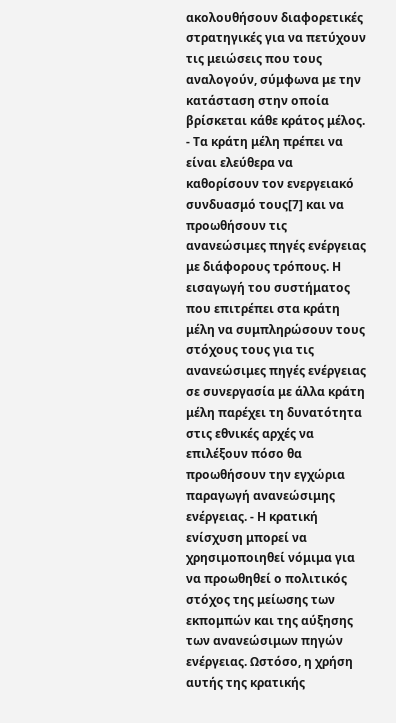ακολουθήσουν διαφορετικές στρατηγικές για να πετύχουν τις μειώσεις που τους αναλογούν, σύμφωνα με την κατάσταση στην οποία βρίσκεται κάθε κράτος μέλος. - Τα κράτη μέλη πρέπει να είναι ελεύθερα να καθορίσουν τον ενεργειακό συνδυασμό τους[7] και να προωθήσουν τις ανανεώσιμες πηγές ενέργειας με διάφορους τρόπους. Η εισαγωγή του συστήματος που επιτρέπει στα κράτη μέλη να συμπληρώσουν τους στόχους τους για τις ανανεώσιμες πηγές ενέργειας σε συνεργασία με άλλα κράτη μέλη παρέχει τη δυνατότητα στις εθνικές αρχές να επιλέξουν πόσο θα προωθήσουν την εγχώρια παραγωγή ανανεώσιμης ενέργειας. - Η κρατική ενίσχυση μπορεί να χρησιμοποιηθεί νόμιμα για να προωθηθεί ο πολιτικός στόχος της μείωσης των εκπομπών και της αύξησης των ανανεώσιμων πηγών ενέργειας. Ωστόσο, η χρήση αυτής της κρατικής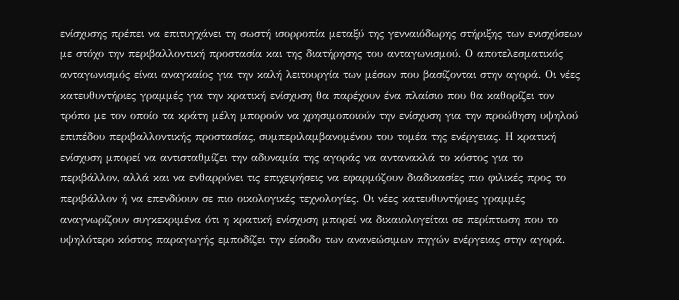ενίσχυσης πρέπει να επιτυγχάνει τη σωστή ισορροπία μεταξύ της γενναιόδωρης στήριξης των ενισχύσεων με στόχο την περιβαλλοντική προστασία και της διατήρησης του ανταγωνισμού. Ο αποτελεσματικός ανταγωνισμός είναι αναγκαίος για την καλή λειτουργία των μέσων που βασίζονται στην αγορά. Οι νέες κατευθυντήριες γραμμές για την κρατική ενίσχυση θα παρέχουν ένα πλαίσιο που θα καθορίζει τον τρόπο με τον οποίο τα κράτη μέλη μπορούν να χρησιμοποιούν την ενίσχυση για την προώθηση υψηλού επιπέδου περιβαλλοντικής προστασίας, συμπεριλαμβανομένου του τομέα της ενέργειας. Η κρατική ενίσχυση μπορεί να αντισταθμίζει την αδυναμία της αγοράς να αντανακλά το κόστος για το περιβάλλον, αλλά και να ενθαρρύνει τις επιχειρήσεις να εφαρμόζουν διαδικασίες πιο φιλικές προς το περιβάλλον ή να επενδύουν σε πιο οικολογικές τεχνολογίες. Οι νέες κατευθυντήριες γραμμές αναγνωρίζουν συγκεκριμένα ότι η κρατική ενίσχυση μπορεί να δικαιολογείται σε περίπτωση που το υψηλότερο κόστος παραγωγής εμποδίζει την είσοδο των ανανεώσιμων πηγών ενέργειας στην αγορά.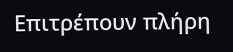Επιτρέπουν πλήρη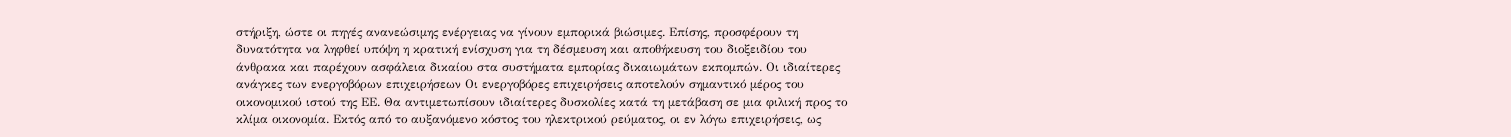στήριξη, ώστε οι πηγές ανανεώσιμης ενέργειας να γίνουν εμπορικά βιώσιμες. Επίσης, προσφέρουν τη δυνατότητα να ληφθεί υπόψη η κρατική ενίσχυση για τη δέσμευση και αποθήκευση του διοξειδίου του άνθρακα και παρέχουν ασφάλεια δικαίου στα συστήματα εμπορίας δικαιωμάτων εκπομπών. Οι ιδιαίτερες ανάγκες των ενεργοβόρων επιχειρήσεων Οι ενεργοβόρες επιχειρήσεις αποτελούν σημαντικό μέρος του οικονομικού ιστού της ΕΕ. Θα αντιμετωπίσουν ιδιαίτερες δυσκολίες κατά τη μετάβαση σε μια φιλική προς το κλίμα οικονομία. Εκτός από το αυξανόμενο κόστος του ηλεκτρικού ρεύματος, οι εν λόγω επιχειρήσεις, ως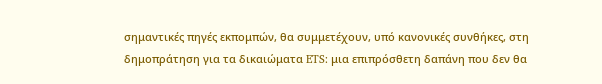σημαντικές πηγές εκπομπών, θα συμμετέχουν, υπό κανονικές συνθήκες, στη δημοπράτηση για τα δικαιώματα ETS: μια επιπρόσθετη δαπάνη που δεν θα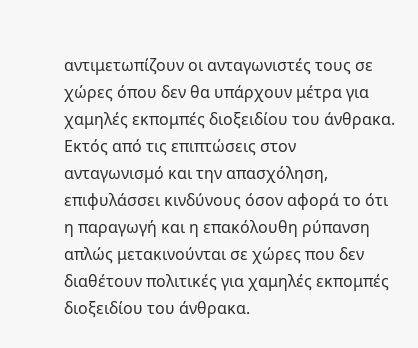αντιμετωπίζουν οι ανταγωνιστές τους σε χώρες όπου δεν θα υπάρχουν μέτρα για χαμηλές εκπομπές διοξειδίου του άνθρακα. Εκτός από τις επιπτώσεις στον ανταγωνισμό και την απασχόληση, επιφυλάσσει κινδύνους όσον αφορά το ότι η παραγωγή και η επακόλουθη ρύπανση απλώς μετακινούνται σε χώρες που δεν διαθέτουν πολιτικές για χαμηλές εκπομπές διοξειδίου του άνθρακα.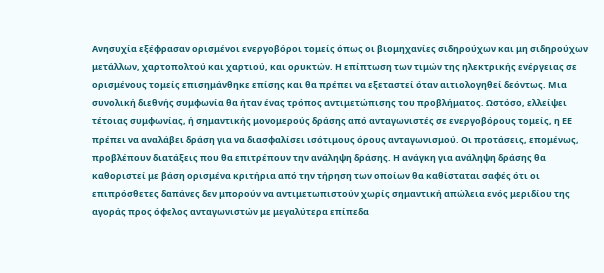Ανησυχία εξέφρασαν ορισμένοι ενεργοβόροι τομείς όπως οι βιομηχανίες σιδηρούχων και μη σιδηρούχων μετάλλων, χαρτοπολτού και χαρτιού, και ορυκτών. Η επίπτωση των τιμών της ηλεκτρικής ενέργειας σε ορισμένους τομείς επισημάνθηκε επίσης και θα πρέπει να εξεταστεί όταν αιτιολογηθεί δεόντως. Μια συνολική διεθνής συμφωνία θα ήταν ένας τρόπος αντιμετώπισης του προβλήματος. Ωστόσο, ελλείψει τέτοιας συμφωνίας, ή σημαντικής μονομερούς δράσης από ανταγωνιστές σε ενεργοβόρους τομείς, η ΕΕ πρέπει να αναλάβει δράση για να διασφαλίσει ισότιμους όρους ανταγωνισμού. Οι προτάσεις, επομένως, προβλέπουν διατάξεις που θα επιτρέπουν την ανάληψη δράσης. Η ανάγκη για ανάληψη δράσης θα καθοριστεί με βάση ορισμένα κριτήρια από την τήρηση των οποίων θα καθίσταται σαφές ότι οι επιπρόσθετες δαπάνες δεν μπορούν να αντιμετωπιστούν χωρίς σημαντική απώλεια ενός μεριδίου της αγοράς προς όφελος ανταγωνιστών με μεγαλύτερα επίπεδα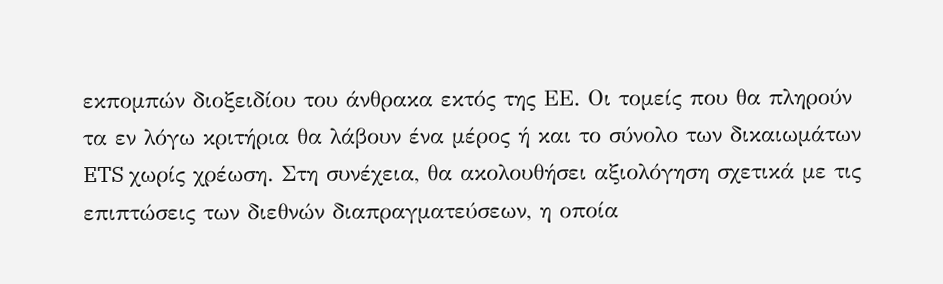εκπομπών διοξειδίου του άνθρακα εκτός της ΕΕ. Οι τομείς που θα πληρούν τα εν λόγω κριτήρια θα λάβουν ένα μέρος ή και το σύνολο των δικαιωμάτων ETS χωρίς χρέωση. Στη συνέχεια, θα ακολουθήσει αξιολόγηση σχετικά με τις επιπτώσεις των διεθνών διαπραγματεύσεων, η οποία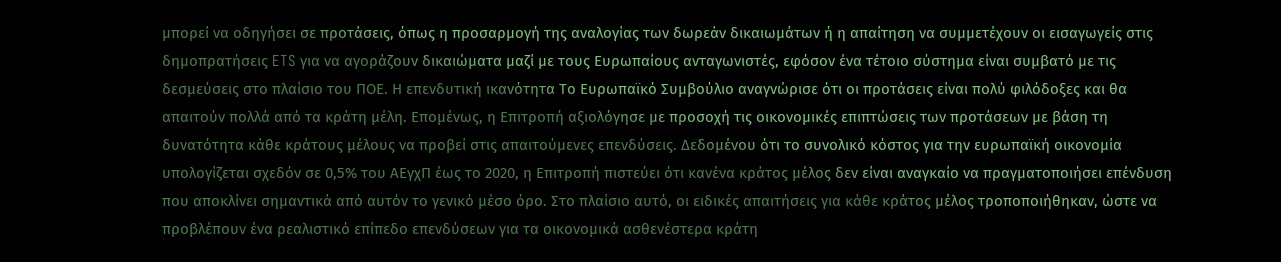μπορεί να οδηγήσει σε προτάσεις, όπως η προσαρμογή της αναλογίας των δωρεάν δικαιωμάτων ή η απαίτηση να συμμετέχουν οι εισαγωγείς στις δημοπρατήσεις ETS για να αγοράζουν δικαιώματα μαζί με τους Ευρωπαίους ανταγωνιστές, εφόσον ένα τέτοιο σύστημα είναι συμβατό με τις δεσμεύσεις στο πλαίσιο του ΠΟΕ. Η επενδυτική ικανότητα Το Ευρωπαϊκό Συμβούλιο αναγνώρισε ότι οι προτάσεις είναι πολύ φιλόδοξες και θα απαιτούν πολλά από τα κράτη μέλη. Επομένως, η Επιτροπή αξιολόγησε με προσοχή τις οικονομικές επιπτώσεις των προτάσεων με βάση τη δυνατότητα κάθε κράτους μέλους να προβεί στις απαιτούμενες επενδύσεις. Δεδομένου ότι το συνολικό κόστος για την ευρωπαϊκή οικονομία υπολογίζεται σχεδόν σε 0,5% του ΑΕγχΠ έως το 2020, η Επιτροπή πιστεύει ότι κανένα κράτος μέλος δεν είναι αναγκαίο να πραγματοποιήσει επένδυση που αποκλίνει σημαντικά από αυτόν το γενικό μέσο όρο. Στο πλαίσιο αυτό, οι ειδικές απαιτήσεις για κάθε κράτος μέλος τροποποιήθηκαν, ώστε να προβλέπουν ένα ρεαλιστικό επίπεδο επενδύσεων για τα οικονομικά ασθενέστερα κράτη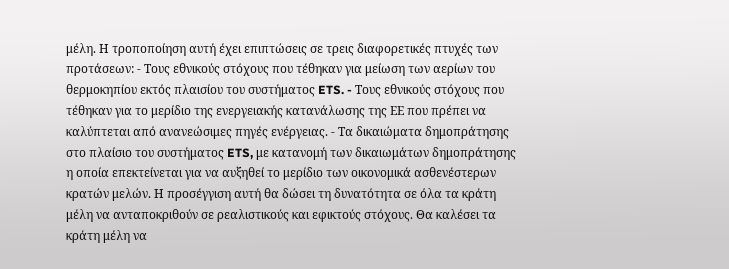μέλη. Η τροποποίηση αυτή έχει επιπτώσεις σε τρεις διαφορετικές πτυχές των προτάσεων: - Τους εθνικούς στόχους που τέθηκαν για μείωση των αερίων του θερμοκηπίου εκτός πλαισίου του συστήματος ETS. - Τους εθνικούς στόχους που τέθηκαν για το μερίδιο της ενεργειακής κατανάλωσης της ΕΕ που πρέπει να καλύπτεται από ανανεώσιμες πηγές ενέργειας. - Τα δικαιώματα δημοπράτησης στο πλαίσιο του συστήματος ETS, με κατανομή των δικαιωμάτων δημοπράτησης η οποία επεκτείνεται για να αυξηθεί το μερίδιο των οικονομικά ασθενέστερων κρατών μελών. Η προσέγγιση αυτή θα δώσει τη δυνατότητα σε όλα τα κράτη μέλη να ανταποκριθούν σε ρεαλιστικούς και εφικτούς στόχους. Θα καλέσει τα κράτη μέλη να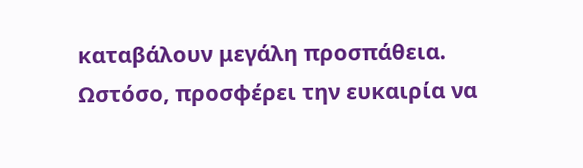καταβάλουν μεγάλη προσπάθεια. Ωστόσο, προσφέρει την ευκαιρία να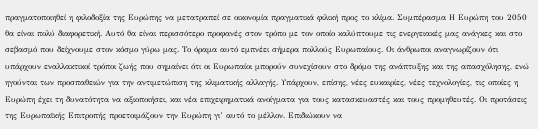πραγματοποιηθεί η φιλοδοξία της Ευρώπης να μετατραπεί σε οικονομία πραγματικά φιλική προς το κλίμα. Συμπέρασμα Η Ευρώπη του 2050 θα είναι πολύ διαφορετική. Αυτό θα είναι περισσότερο προφανές στον τρόπο με τον οποίο καλύπτουμε τις ενεργειακές μας ανάγκες και στο σεβασμό που δείχνουμε στον κόσμο γύρω μας. Το όραμα αυτό εμπνέει σήμερα πολλούς Ευρωπαίους. Οι άνθρωποι αναγνωρίζουν ότι υπάρχουν εναλλακτικοί τρόποι ζωής που σημαίνει ότι οι Ευρωπαίοι μπορούν συνεχίσουν στο δρόμο της ανάπτυξης και της απασχόλησης, ενώ ηγούνται των προσπαθειών για την αντιμετώπιση της κλιματικής αλλαγής. Υπάρχουν, επίσης, νέες ευκαιρίες, νέες τεχνολογίες, τις οποίες η Ευρώπη έχει τη δυνατότητα να αξιοποιήσει, και νέα επιχειρηματικά ανοίγματα για τους κατασκευαστές και τους προμηθευτές. Οι προτάσεις της Ευρωπαϊκής Επιτροπής προετοιμάζουν την Ευρώπη γι’ αυτό το μέλλον. Επιδιώκουν να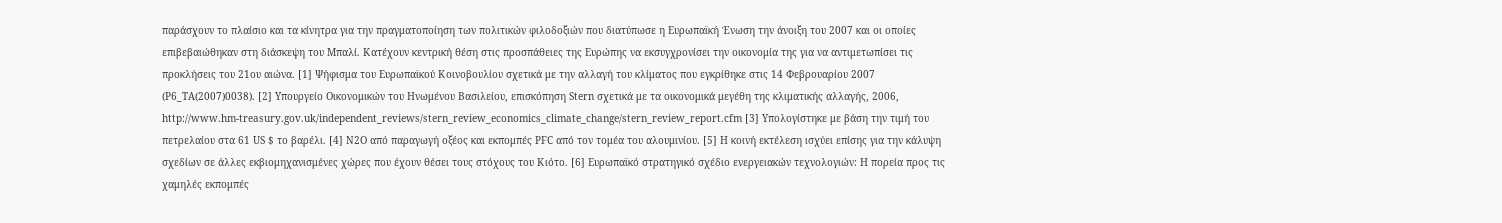παράσχουν το πλαίσιο και τα κίνητρα για την πραγματοποίηση των πολιτικών φιλοδοξιών που διατύπωσε η Ευρωπαϊκή Ένωση την άνοιξη του 2007 και οι οποίες επιβεβαιώθηκαν στη διάσκεψη του Μπαλί. Κατέχουν κεντρική θέση στις προσπάθειες της Ευρώπης να εκσυγχρονίσει την οικονομία της για να αντιμετωπίσει τις προκλήσεις του 21ου αιώνα. [1] Ψήφισμα του Ευρωπαϊκού Κοινοβουλίου σχετικά με την αλλαγή του κλίματος που εγκρίθηκε στις 14 Φεβρουαρίου 2007 (P6_TA(2007)0038). [2] Υπουργείο Οικονομικών του Ηνωμένου Βασιλείου, επισκόπηση Stern σχετικά με τα οικονομικά μεγέθη της κλιματικής αλλαγής, 2006, http://www.hm-treasury.gov.uk/independent_reviews/stern_review_economics_climate_change/stern_review_report.cfm [3] Υπολογίστηκε με βάση την τιμή του πετρελαίου στα 61 US $ το βαρέλι. [4] N2O από παραγωγή οξέος και εκπομπές PFC από τον τομέα του αλουμινίου. [5] Η κοινή εκτέλεση ισχύει επίσης για την κάλυψη σχεδίων σε άλλες εκβιομηχανισμένες χώρες που έχουν θέσει τους στόχους του Κιότο. [6] Ευρωπαϊκό στρατηγικό σχέδιο ενεργειακών τεχνολογιών: Η πορεία προς τις χαμηλές εκπομπές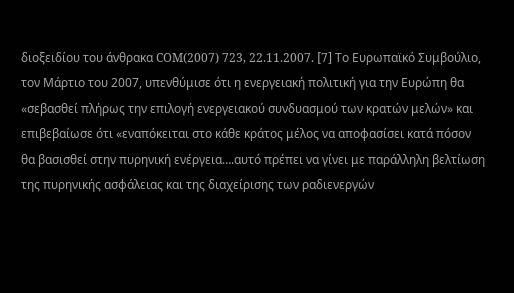διοξειδίου του άνθρακα COM(2007) 723, 22.11.2007. [7] Το Ευρωπαϊκό Συμβούλιο, τον Μάρτιο του 2007, υπενθύμισε ότι η ενεργειακή πολιτική για την Ευρώπη θα «σεβασθεί πλήρως την επιλογή ενεργειακού συνδυασμού των κρατών μελών» και επιβεβαίωσε ότι «εναπόκειται στο κάθε κράτος μέλος να αποφασίσει κατά πόσον θα βασισθεί στην πυρηνική ενέργεια….αυτό πρέπει να γίνει με παράλληλη βελτίωση της πυρηνικής ασφάλειας και της διαχείρισης των ραδιενεργών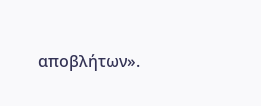αποβλήτων».